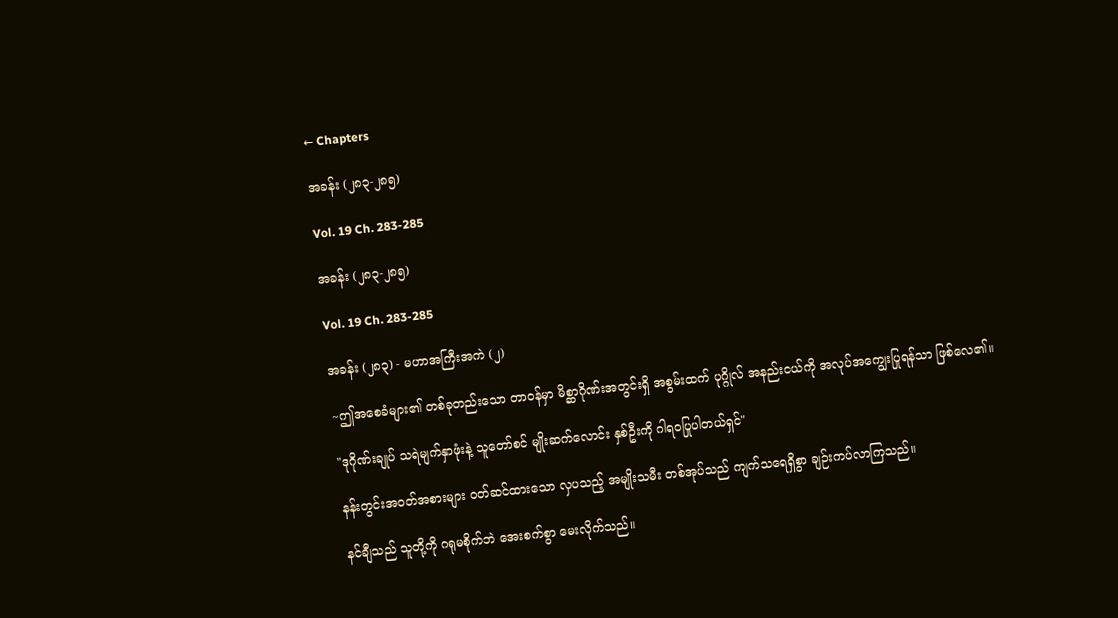← Chapters

အခန်း (၂၈၃-၂၈၅)

Vol. 19 Ch. 283-285

အခန်း (၂၈၃-၂၈၅)

Vol. 19 Ch. 283-285

အခန်း (၂၈၃) - မဟာအကြီးအကဲ (၂)

~ဤအစေခံများ၏ တစ်ခုတည်းသော တာဝန်မှာ မိစ္ဆာဂိုဏ်းအတွင်းရှိ အစွမ်းထက် ပုဂ္ဂိုလ် အနည်းငယ်ကို အလုပ်အကျွေးပြုရန်သာ ဖြစ်လေ၏။

"ဒုဂိုဏ်းချုပ် သရဲမျက်နှာဖုံးနဲ့ သူတော်စင် မျိုးဆက်လောင်း နှစ်ဦးကို ဂါရဝပြုပါတယ်ရှင်"

နန်းတွင်းအဝတ်အစားများ ဝတ်ဆင်ထားသော လှပသည့် အမျိုးသမီး တစ်အုပ်သည် ကျက်သရေရှိစွာ ချဉ်းကပ်လာကြသည်။

နင်ချီသည် သူတို့ကို ဂရုမစိုက်ဘဲ အေးစက်စွာ မေးလိုက်သည်။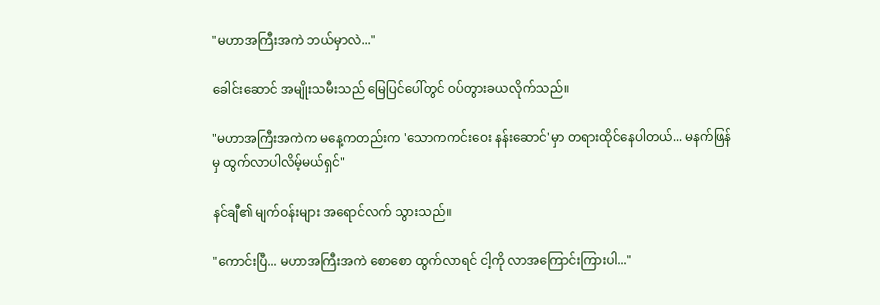"မဟာအကြီးအကဲ ဘယ်မှာလဲ..."

ခေါင်းဆောင် အမျိုးသမီးသည် မြေပြင်ပေါ်တွင် ဝပ်တွားခယလိုက်သည်။

"မဟာအကြီးအကဲက မနေ့ကတည်းက 'သောကကင်းဝေး နန်းဆောင်'မှာ တရားထိုင်နေပါတယ်... မနက်ဖြန်မှ ထွက်လာပါလိမ့်မယ်ရှင်"

နင်ချီ၏ မျက်ဝန်းများ အရောင်လက် သွားသည်။

"ကောင်းပြီ... မဟာအကြီးအကဲ စောစော ထွက်လာရင် ငါ့ကို လာအကြောင်းကြားပါ..."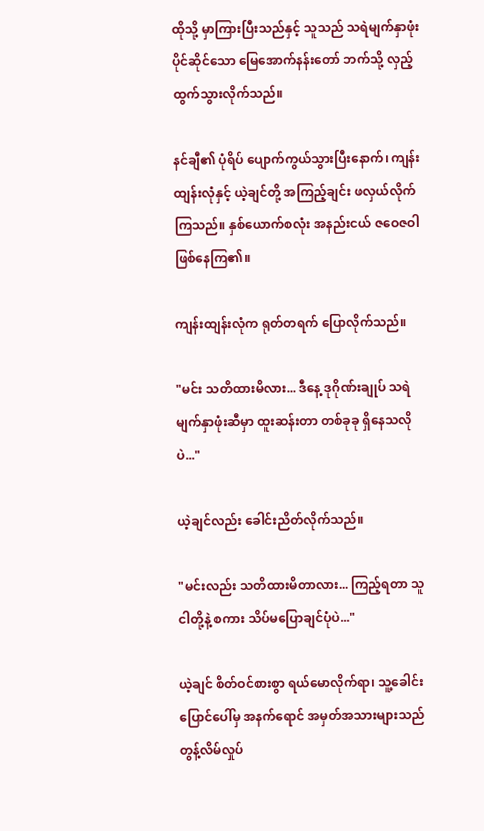ထိုသို့ မှာကြားပြီးသည်နှင့် သူသည် သရဲမျက်နှာဖုံး ပိုင်ဆိုင်သော မြေအောက်နန်းတော် ဘက်သို့ လှည့်ထွက်သွားလိုက်သည်။

နင်ချီ၏ ပုံရိပ် ပျောက်ကွယ်သွားပြီးနောက်၊ ကျန်းထျန်းလုံနှင့် ယဲ့ချင်တို့ အကြည့်ချင်း ဖလှယ်လိုက်ကြသည်။ နှစ်ယောက်စလုံး အနည်းငယ် ဇဝေဇဝါ ဖြစ်နေကြ၏။

ကျန်းထျန်းလုံက ရုတ်တရက် ပြောလိုက်သည်။

"မင်း သတိထားမိလား... ဒီနေ့ ဒုဂိုဏ်းချုပ် သရဲမျက်နှာဖုံးဆီမှာ ထူးဆန်းတာ တစ်ခုခု ရှိနေသလိုပဲ..."

ယဲ့ချင်လည်း ခေါင်းညိတ်လိုက်သည်။

"မင်းလည်း သတိထားမိတာလား... ကြည့်ရတာ သူ ငါတို့နဲ့ စကား သိပ်မပြောချင်ပုံပဲ..."

ယဲ့ချင် စိတ်ဝင်စားစွာ ရယ်မောလိုက်ရာ၊ သူ့ခေါင်းပြောင်ပေါ်မှ အနက်ရောင် အမှတ်အသားများသည် တွန့်လိမ်လှုပ်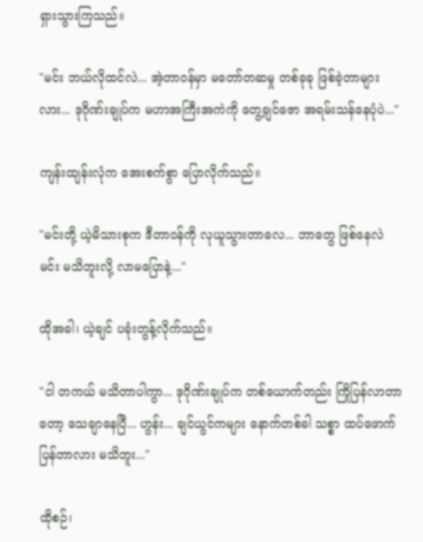ရှားသွားကြသည်။

"မင်း ဘယ်လိုထင်လဲ... အဲ့တာဝန်မှာ မတော်တဆမှု တစ်ခုခု ဖြစ်ခဲ့တာများလား... ဒုဂိုဏ်းချုပ်က မဟာအကြီးအကဲကို တွေ့ချင်ဇော အရမ်းသန်နေပုံပဲ..."

ကျန်းထျန်းလုံက အေးစက်စွာ ပြောလိုက်သည်။

"မင်းတို့ ယဲ့မိသားစုက ဒီတာဝန်ကို လုယူသွားတာလေ... ဘာတွေ ဖြစ်နေလဲ မင်း မသိဘူးလို့ လာမပြောနဲ့..."

ထိုအခါ၊ ယဲ့ချင် ပခုံးတွန့်လိုက်သည်။

"ငါ တကယ် မသိတာပါကွာ... ဒုဂိုဏ်းချုပ်က တစ်ယောက်တည်း ကြိုပြန်လာတာတော့ သေချာနေပြီ... ဟွန်း... ချင်ယွင်ကများ နောက်တစ်ခါ သစ္စာ ထပ်ဖောက်ပြန်တာလား မသိဘူး..."

ထိုစဉ်၊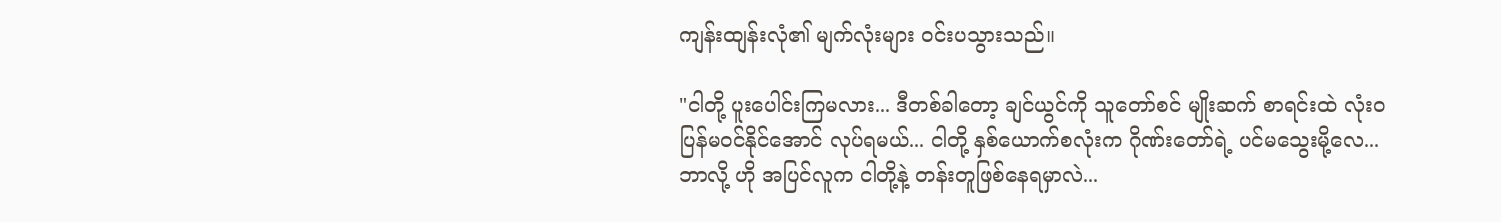ကျန်းထျန်းလုံ၏ မျက်လုံးများ ဝင်းပသွားသည်။

"ငါတို့ ပူးပေါင်းကြမလား... ဒီတစ်ခါတော့ ချင်ယွင်ကို သူတော်စင် မျိုးဆက် စာရင်းထဲ လုံးဝ ပြန်မဝင်နိုင်အောင် လုပ်ရမယ်... ငါတို့ နှစ်ယောက်စလုံးက ဂိုဏ်းတော်ရဲ့ ပင်မသွေးမို့လေ... ဘာလို့ ဟို အပြင်လူက ငါတို့နဲ့ တန်းတူဖြစ်နေရမှာလဲ...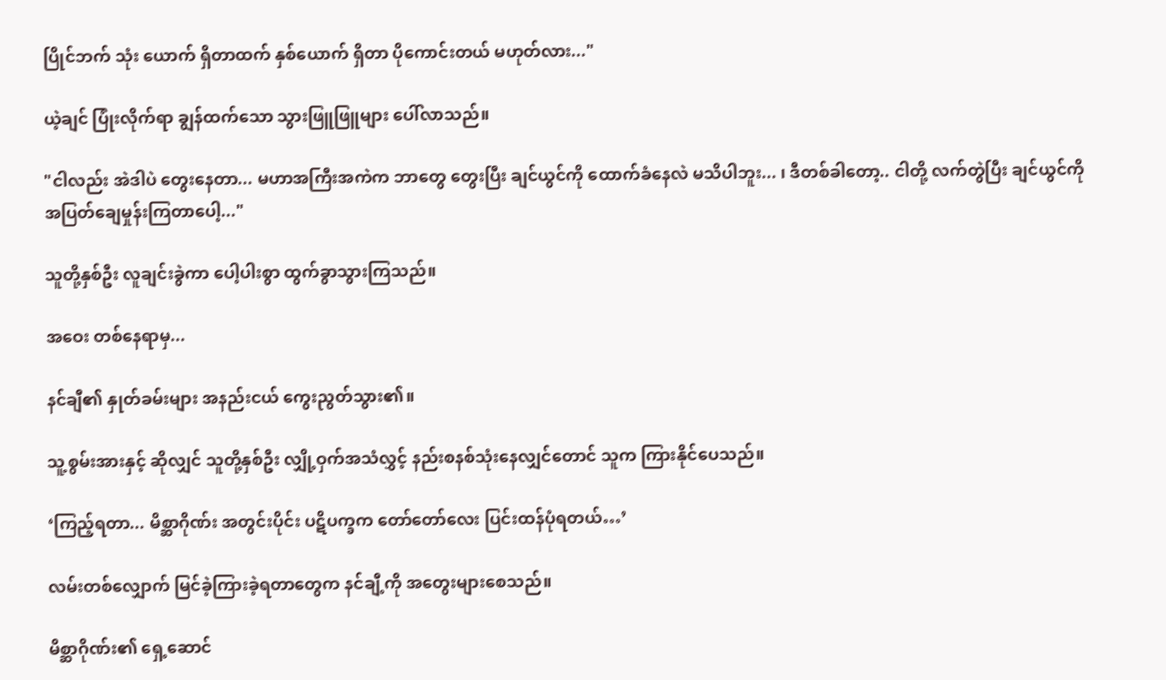ပြိုင်ဘက် သုံး ယောက် ရှိတာထက် နှစ်ယောက် ရှိတာ ပိုကောင်းတယ် မဟုတ်လား..."

ယဲ့ချင် ပြုံးလိုက်ရာ ချွန်ထက်သော သွားဖြူဖြူများ ပေါ်လာသည်။

"ငါလည်း အဲဒါပဲ တွေးနေတာ... မဟာအကြီးအကဲက ဘာတွေ တွေးပြီး ချင်ယွင်ကို ထောက်ခံနေလဲ မသိပါဘူး... ၊ ဒီတစ်ခါတော့.. ငါတို့ လက်တွဲပြီး ချင်ယွင်ကို အပြတ်ချေမှုန်းကြတာပေါ့..."

သူတို့နှစ်ဦး လူချင်းခွဲကာ ပေါ့ပါးစွာ ထွက်ခွာသွားကြသည်။

အဝေး တစ်နေရာမှ...

နင်ချီ၏ နှုတ်ခမ်းများ အနည်းငယ် ကွေးညွတ်သွား၏။

သူ့စွမ်းအားနှင့် ဆိုလျှင် သူတို့နှစ်ဦး လျှို့ဝှက်အသံလွှင့် နည်းစနစ်သုံးနေလျှင်တောင် သူက ကြားနိုင်ပေသည်။

‘ကြည့်ရတာ... မိစ္ဆာဂိုဏ်း အတွင်းပိုင်း ပဋိပက္ခက တော်တော်လေး ပြင်းထန်ပုံရတယ်…’

လမ်းတစ်လျှောက် မြင်ခဲ့ကြားခဲ့ရတာတွေက နင်ချီ့ကို အတွေးများစေသည်။

မိစ္ဆာဂိုဏ်း၏ ရှေ့ဆောင်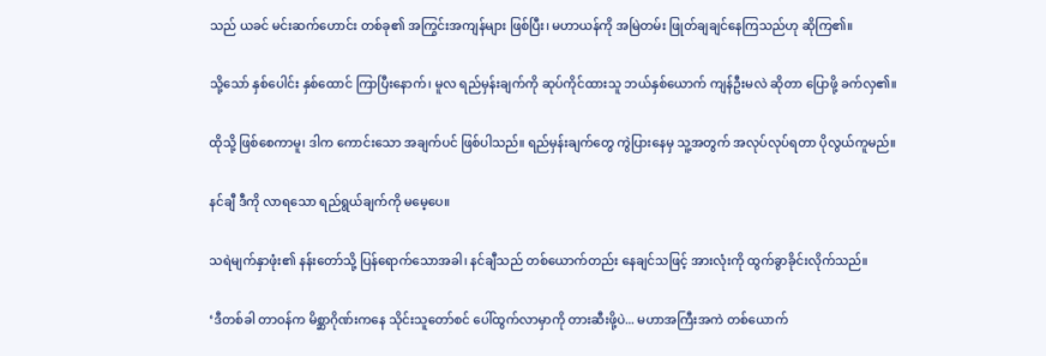သည် ယခင် မင်းဆက်ဟောင်း တစ်ခု၏ အကြွင်းအကျန်များ ဖြစ်ပြီး၊ မဟာယန်ကို အမြဲတမ်း ဖြုတ်ချချင်နေကြသည်ဟု ဆိုကြ၏။

သို့သော် နှစ်ပေါင်း နှစ်ထောင် ကြာပြီးနောက်၊ မူလ ရည်မှန်းချက်ကို ဆုပ်ကိုင်ထားသူ ဘယ်နှစ်ယောက် ကျန်ဦးမလဲ ဆိုတာ ပြောဖို့ ခက်လှ၏။

ထိုသို့ ဖြစ်စေကာမူ၊ ဒါက ကောင်းသော အချက်ပင် ဖြစ်ပါသည်။ ရည်မှန်းချက်တွေ ကွဲပြားနေမှ သူ့အတွက် အလုပ်လုပ်ရတာ ပိုလွယ်ကူမည်။

နင်ချီ ဒီကို လာရသော ရည်ရွယ်ချက်ကို မမေ့ပေ။

သရဲမျက်နှာဖုံး၏ နန်းတော်သို့ ပြန်ရောက်သောအခါ၊ နင်ချီသည် တစ်ယောက်တည်း နေချင်သဖြင့် အားလုံးကို ထွက်ခွာခိုင်းလိုက်သည်။

‘ဒီတစ်ခါ တာဝန်က မိစ္ဆာဂိုဏ်းကနေ သိုင်းသူတော်စင် ပေါ်ထွက်လာမှာကို တားဆီးဖို့ပဲ... မဟာအကြီးအကဲ တစ်ယောက်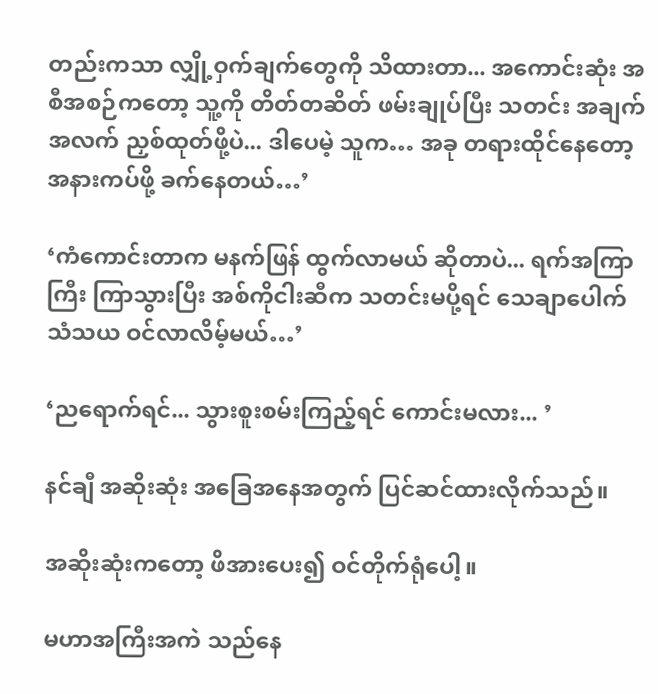တည်းကသာ လျှို့ဝှက်ချက်တွေကို သိထားတာ... အကောင်းဆုံး အစီအစဉ်ကတော့ သူ့ကို တိတ်တဆိတ် ဖမ်းချုပ်ပြီး သတင်း အချက်အလက် ညှစ်ထုတ်ဖို့ပဲ... ဒါပေမဲ့ သူက… အခု တရားထိုင်နေတော့ အနားကပ်ဖို့ ခက်နေတယ်…’

‘ကံကောင်းတာက မနက်ဖြန် ထွက်လာမယ် ဆိုတာပဲ... ရက်အကြာကြီး ကြာသွားပြီး အစ်ကိုငါးဆီက သတင်းမပို့ရင် သေချာပေါက် သံသယ ဝင်လာလိမ့်မယ်…’

‘ညရောက်ရင်... သွားစူးစမ်းကြည့်ရင် ကောင်းမလား... ’

နင်ချီ အဆိုးဆုံး အခြေအနေအတွက် ပြင်ဆင်ထားလိုက်သည်။

အဆိုးဆုံးကတော့ ဖိအားပေး၍ ဝင်တိုက်ရုံပေါ့။

မဟာအကြီးအကဲ သည်နေ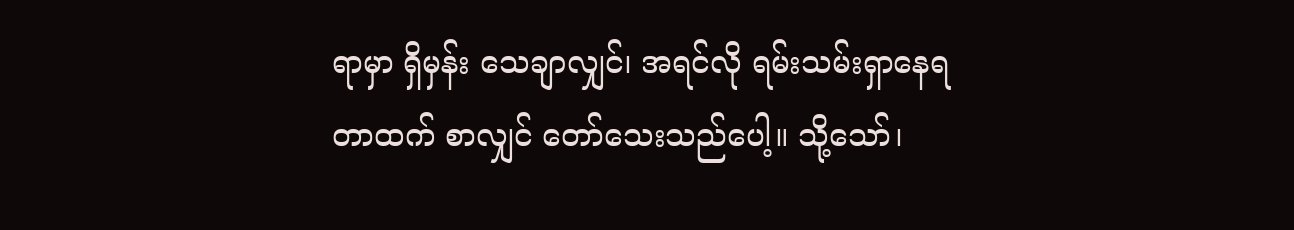ရာမှာ ရှိမှန်း သေချာလျှင်၊ အရင်လို ရမ်းသမ်းရှာနေရတာထက် စာလျှင် တော်သေးသည်ပေါ့။ သို့သော်၊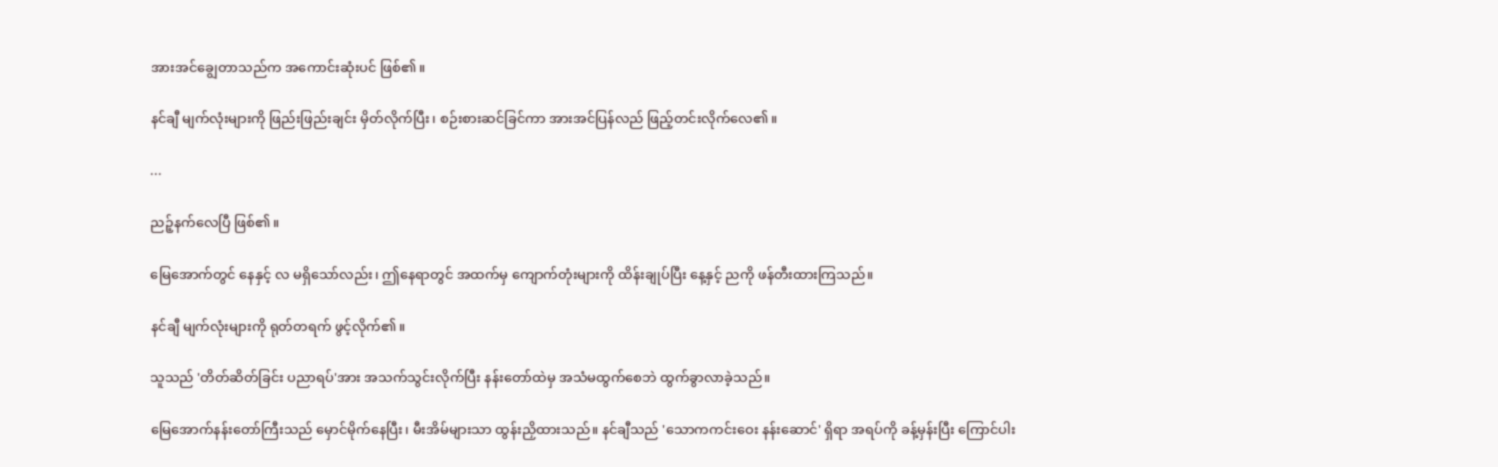အားအင်ချွေတာသည်က အကောင်းဆုံးပင် ဖြစ်၏။

နင်ချီ မျက်လုံးများကို ဖြည်းဖြည်းချင်း မှိတ်လိုက်ပြီး၊ စဉ်းစားဆင်ခြင်ကာ အားအင်ပြန်လည် ဖြည့်တင်းလိုက်လေ၏။

...

ညဉ့်နက်လေပြီ ဖြစ်၏။

မြေအောက်တွင် နေနှင့် လ မရှိသော်လည်း၊ ဤနေရာတွင် အထက်မှ ကျောက်တုံးများကို ထိန်းချုပ်ပြီး နေ့နှင့် ညကို ဖန်တီးထားကြသည်။

နင်ချီ မျက်လုံးများကို ရုတ်တရက် ဖွင့်လိုက်၏။

သူသည် 'တိတ်ဆိတ်ခြင်း ပညာရပ်'အား အသက်သွင်းလိုက်ပြီး နန်းတော်ထဲမှ အသံမထွက်စေဘဲ ထွက်ခွာလာခဲ့သည်။

မြေအောက်နန်းတော်ကြီးသည် မှောင်မိုက်နေပြီး၊ မီးအိမ်များသာ ထွန်းညှိထားသည်။ နင်ချီသည် 'သောကကင်းဝေး နန်းဆောင်' ရှိရာ အရပ်ကို ခန့်မှန်းပြီး ကြောင်ပါး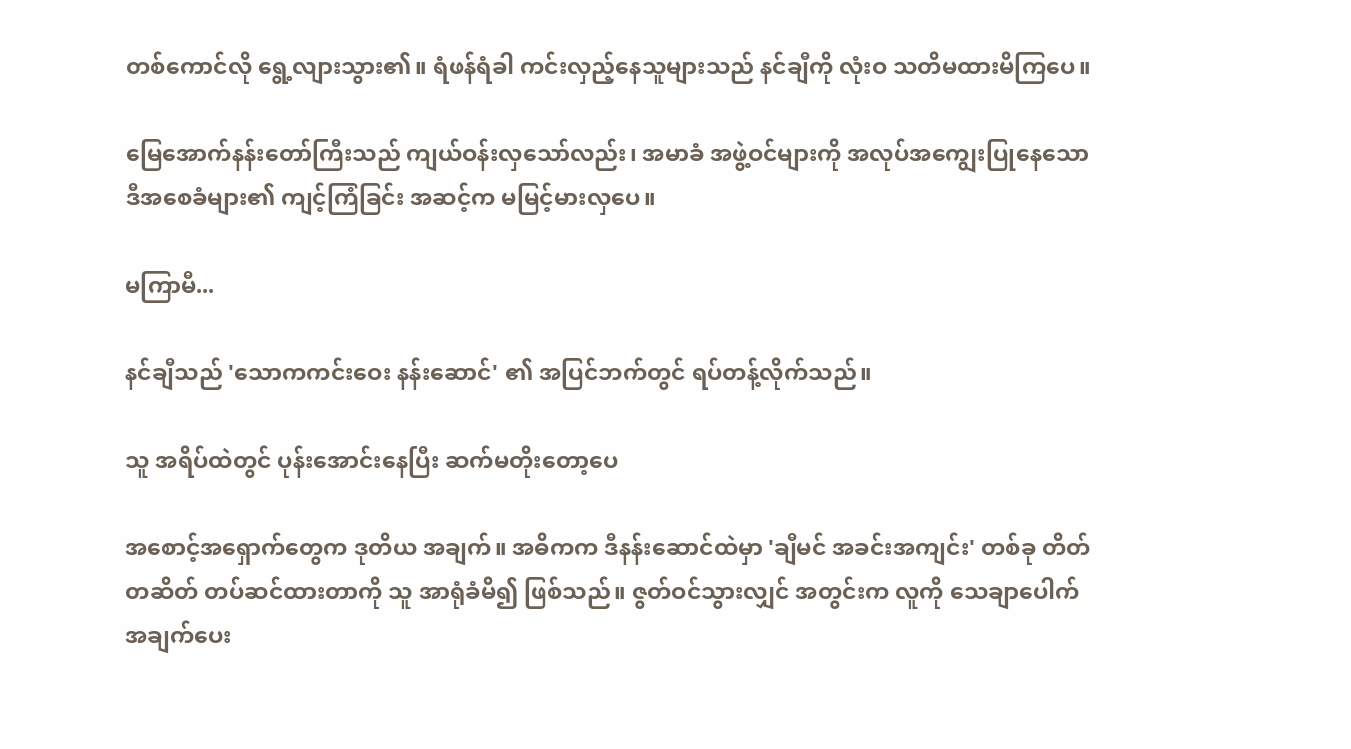တစ်ကောင်လို ရွေ့လျားသွား၏။ ရံဖန်ရံခါ ကင်းလှည့်နေသူများသည် နင်ချီကို လုံးဝ သတိမထားမိကြပေ။

မြေအောက်နန်းတော်ကြီးသည် ကျယ်ဝန်းလှသော်လည်း၊ အမာခံ အဖွဲ့ဝင်များကို အလုပ်အကျွေးပြုနေသော ဒီအစေခံများ၏ ကျင့်ကြံခြင်း အဆင့်က မမြင့်မားလှပေ။

မကြာမီ...

နင်ချီသည် 'သောကကင်းဝေး နန်းဆောင်' ၏ အပြင်ဘက်တွင် ရပ်တန့်လိုက်သည်။

သူ အရိပ်ထဲတွင် ပုန်းအောင်းနေပြီး ဆက်မတိုးတော့ပေ

အစောင့်အရှောက်တွေက ဒုတိယ အချက်။ အဓိကက ဒီနန်းဆောင်ထဲမှာ 'ချီမင် အခင်းအကျင်း' တစ်ခု တိတ်တဆိတ် တပ်ဆင်ထားတာကို သူ အာရုံခံမိ၍ ဖြစ်သည်။ ဇွတ်ဝင်သွားလျှင် အတွင်းက လူကို သေချာပေါက် အချက်ပေး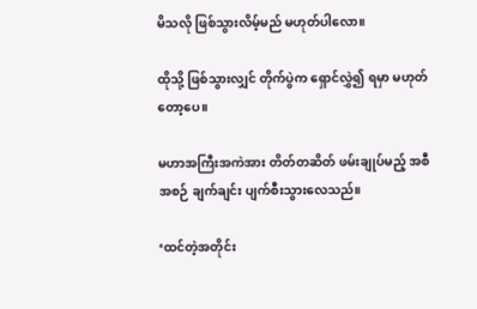မိသလို ဖြစ်သွားလိမ့်မည် မဟုတ်ပါ‌လော။

ထိုသို့ ဖြစ်သွားလျှင် တိုက်ပွဲက ရှောင်လွှဲ၍ ရမှာ မဟုတ်တော့ပေ။

မဟာအကြီးအကဲအား တိတ်တဆိတ် ဖမ်းချုပ်မည့် အစီအစဉ် ချက်ချင်း ပျက်စီးသွားလေသည်။

‘ထင်တဲ့အတိုင်း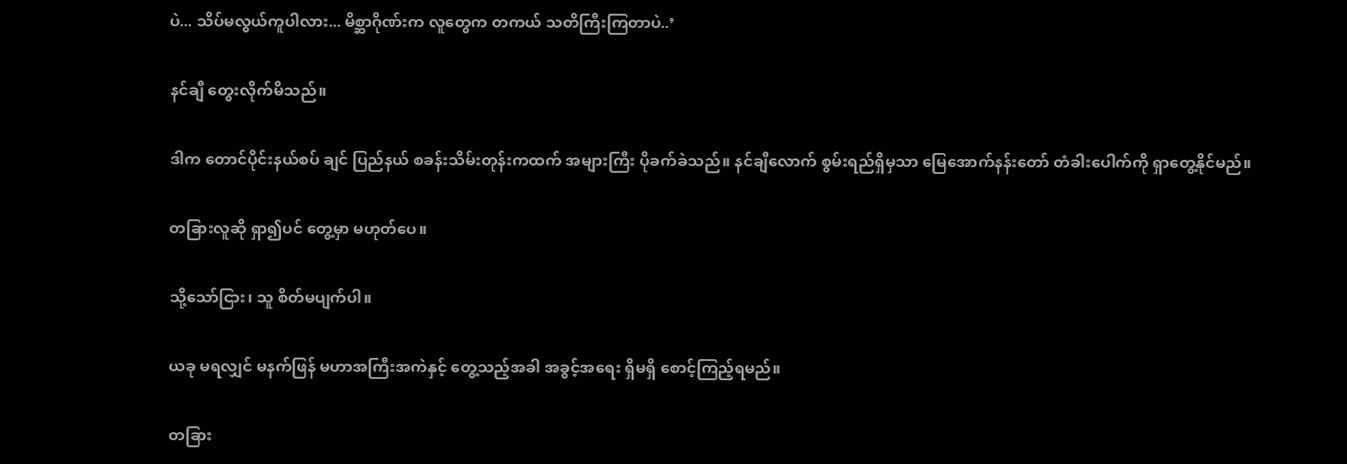ပဲ... သိပ်မလွယ်ကူပါလား... မိစ္ဆာဂိုဏ်းက လူတွေက တကယ် သတိကြီးကြတာပဲ..’

နင်ချီ တွေးလိုက်မိသည်။

ဒါက တောင်ပိုင်းနယ်စပ် ချင် ပြည်နယ် စခန်းသိမ်းတုန်းကထက် အများကြီး ပိုခက်ခဲသည်။ နင်ချီလောက် စွမ်းရည်ရှိမှသာ မြေအောက်နန်းတော် တံခါးပေါက်ကို ရှာတွေ့နိုင်မည်။

တခြားလူဆို ရှာ၍ပင် တွေ့မှာ မဟုတ်ပေ။

သို့သော်ငြား၊ သူ စိတ်မပျက်ပါ။

ယခု မရလျှင် မနက်ဖြန် မဟာအကြီးအကဲနှင့် တွေ့သည့်အခါ အခွင့်အရေး ရှိမရှိ စောင့်ကြည့်ရမည်။

တခြား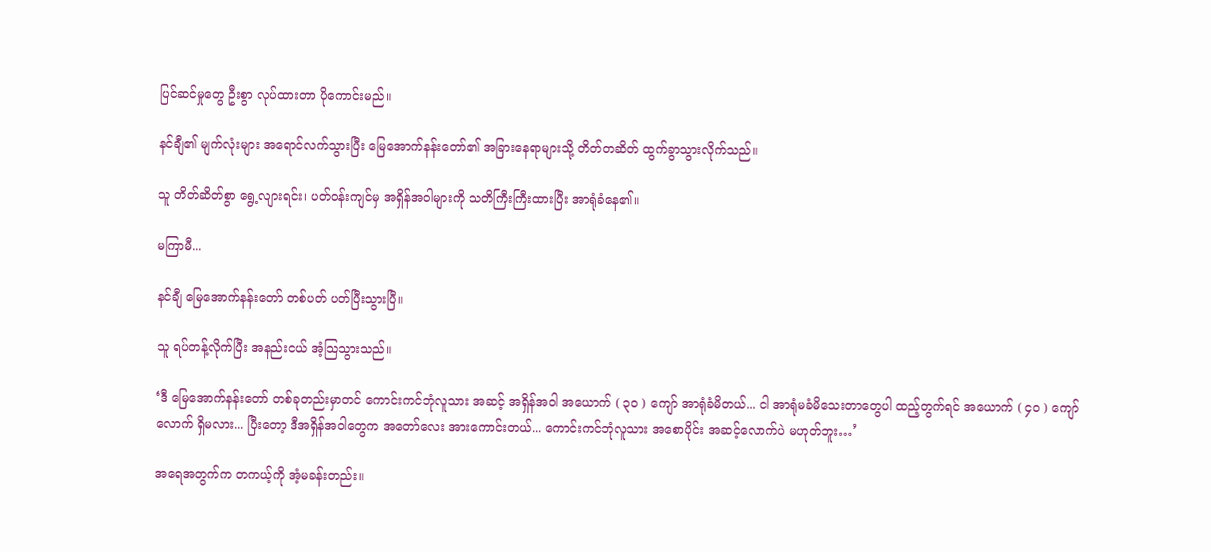ပြင်ဆင်မှုတွေ ဦးစွာ လုပ်ထားတာ ပိုကောင်းမည်။

နင်ချီ၏ မျက်လုံးများ အရောင်လက်သွားပြီး မြေအောက်နန်းတော်၏ အခြားနေရာများသို့ တိတ်တဆိတ် ထွက်ခွာသွားလိုက်သည်။

သူ တိတ်ဆိတ်စွာ ရွေ့လျားရင်း၊ ပတ်ဝန်းကျင်မှ အရှိန်အဝါများကို သတိကြီးကြီးထားပြီး အာရုံခံနေ၏။

မကြာမီ...

နင်ချီ မြေအောက်နန်းတော် တစ်ပတ် ပတ်ပြီးသွားပြီ။

သူ ရပ်တန့်လိုက်ပြီး အနည်းငယ် အံ့သြသွားသည်။

‘ဒီ မြေအောက်နန်းတော် တစ်ခုတည်းမှာတင် ကောင်းကင်ဘုံလူသား အဆင့် အရှိန်အဝါ အယောက် ( ၃၀ ) ကျော် အာရုံခံမိတယ်... ငါ အာရုံမခံမိသေးတာတွေပါ ထည့်တွက်ရင် အယောက် ( ၄၀ ) ကျော်လောက် ရှိမလား... ပြီးတော့ ဒီအရှိန်အဝါတွေက အတော်လေး အားကောင်းတယ်... ကောင်းကင်ဘုံလူသား အစောပိုင်း အဆင့်လောက်ပဲ မဟုတ်ဘူး…’

အရေအတွက်က တကယ့်ကို အံ့မခန်းတည်း။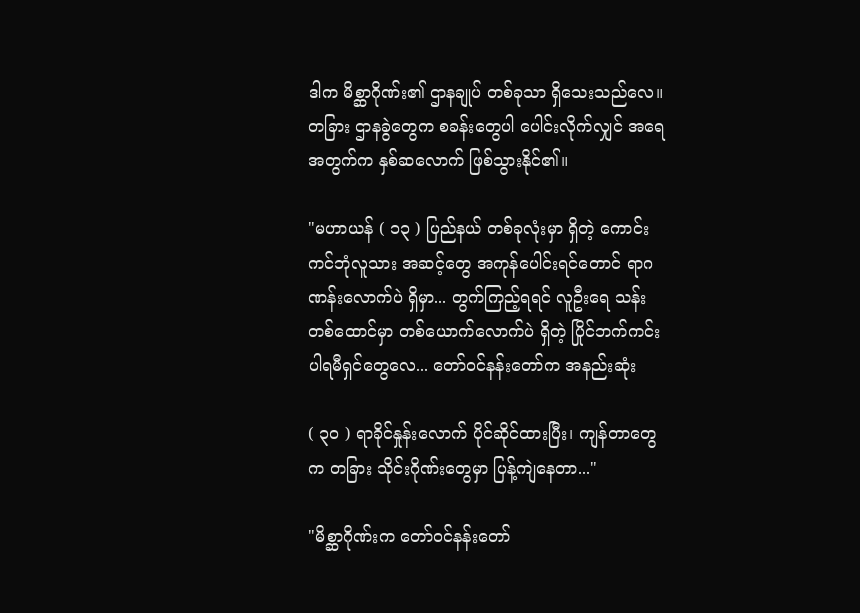ဒါက မိစ္ဆာဂိုဏ်း၏ ဌာနချုပ် တစ်ခုသာ ရှိသေးသည်လေ။ တခြား ဌာနခွဲတွေက စခန်းတွေပါ ပေါင်းလိုက်လျှင် အရေအတွက်က နှစ်ဆလောက် ဖြစ်သွားနိုင်၏။

"မဟာယန် ( ၁၃ ) ပြည်နယ် တစ်ခုလုံးမှာ ရှိတဲ့ ကောင်းကင်ဘုံလူသား အဆင့်တွေ အကုန်ပေါင်းရင်တောင် ရာဂဏန်းလောက်ပဲ ရှိမှာ... တွက်ကြည့်ရရင် လူဦးရေ သန်းတစ်ထောင်မှာ တစ်ယောက်လောက်ပဲ ရှိတဲ့ ပြိုင်ဘက်ကင်း ပါရမီရှင်တွေလေ... တော်ဝင်နန်းတော်က အနည်းဆုံး

( ၃၀ ) ရာခိုင်နှုန်းလောက် ပိုင်ဆိုင်ထားပြီး၊ ကျန်တာတွေက တခြား သိုင်းဂိုဏ်းတွေမှာ ပြန့်ကျဲနေတာ..."

"မိစ္ဆာဂိုဏ်းက တော်ဝင်နန်းတော်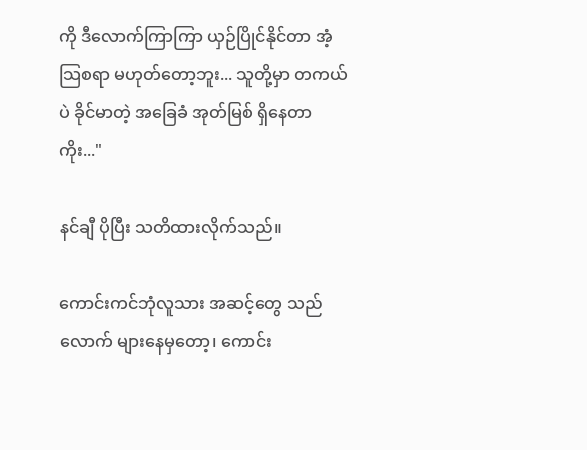ကို ဒီလောက်ကြာကြာ ယှဉ်ပြိုင်နိုင်တာ အံ့သြစရာ မဟုတ်တော့ဘူး... သူတို့မှာ တကယ်ပဲ ခိုင်မာတဲ့ အခြေခံ အုတ်မြစ် ရှိနေတာကိုး..."

နင်ချီ ပိုပြီး သတိထားလိုက်သည်။

ကောင်းကင်ဘုံလူသား အဆင့်တွေ သည်လောက် များနေမှတော့၊ ကောင်း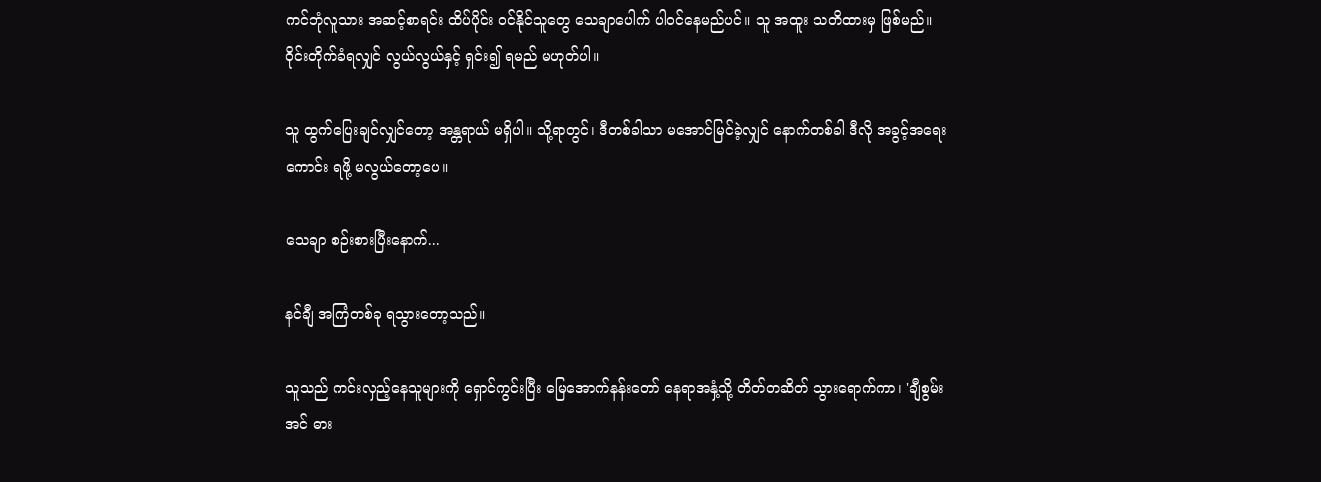ကင်ဘုံလူသား အဆင့်စာရင်း ထိပ်ပိုင်း ဝင်နိုင်သူတွေ သေချာပေါက် ပါဝင်နေမည်ပင်။ သူ အထူး သတိထားမှ ဖြစ်မည်။ ဝိုင်းတိုက်ခံရလျှင် လွယ်လွယ်နှင့် ရှင်း၍ ရမည် မဟုတ်ပါ။

သူ ထွက်ပြေးချင်လျှင်တော့ အန္တရာယ် မရှိပါ။ သို့ရာတွင်၊ ဒီတစ်ခါသာ မအောင်မြင်ခဲ့လျှင် နောက်တစ်ခါ ဒီလို အခွင့်အရေးကောင်း ရဖို့ မလွယ်တော့ပေ။

သေချာ စဉ်းစားပြီးနောက်...

နင်ချီ အကြံတစ်ခု ရသွားတော့သည်။

သူသည် ကင်းလှည့်နေသူများကို ရှောင်ကွင်းပြီး မြေအောက်နန်းတော် နေရာအနှံ့သို့ တိတ်တဆိတ် သွားရောက်ကာ၊ 'ချီစွမ်းအင် ဓား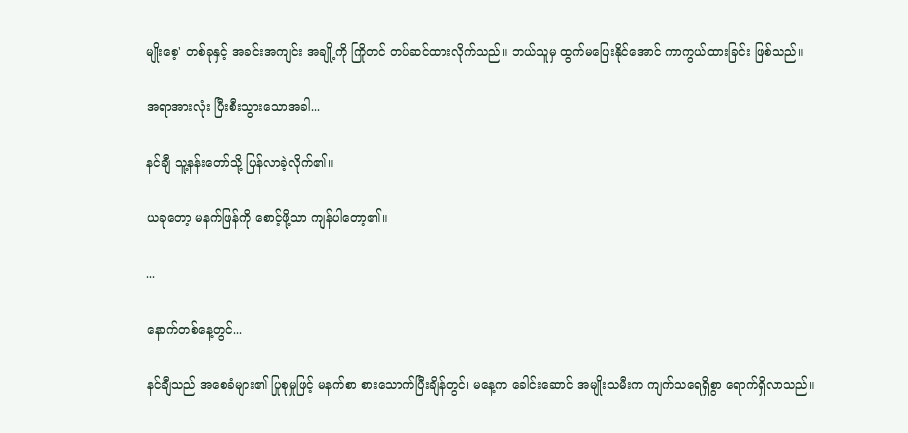မျိုးစေ့' တစ်ခုနှင့် အခင်းအကျင်း အချို့ကို ကြိုတင် တပ်ဆင်ထားလိုက်သည်။ ဘယ်သူမှ ထွက်မပြေးနိုင်အောင် ကာကွယ်ထားခြင်း ဖြစ်သည်။

အရာအားလုံး ပြီးစီးသွားသောအခါ...

နင်ချီ သူ့နန်းတော်သို့ ပြန်လာခဲ့လိုက်၏။

ယခုတော့ မနက်ဖြန်ကို စောင့်ဖို့သာ ကျန်ပါတော့၏။

...

နောက်တစ်နေ့တွင်...

နင်ချီသည် အစေခံများ၏ ပြုစုမှုဖြင့် မနက်စာ စားသောက်ပြီးချိန်တွင်၊ မနေ့က ခေါင်းဆောင် အမျိုးသမီးက ကျက်သရေရှိစွာ ရောက်ရှိလာသည်။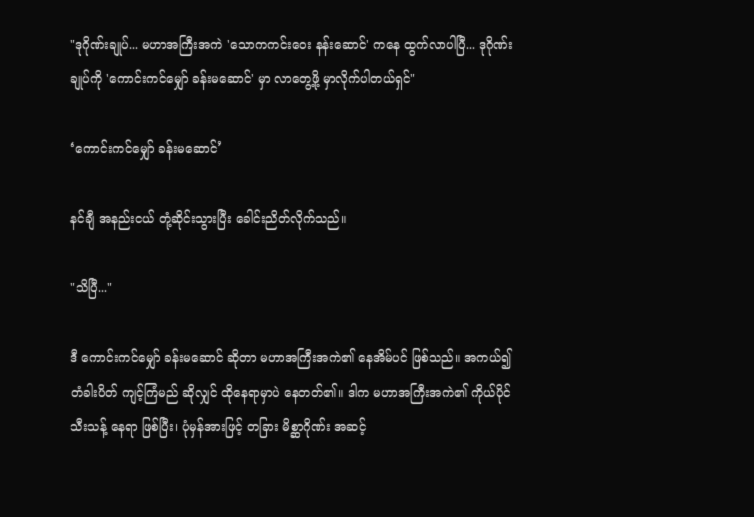"ဒုဂိုဏ်းချုပ်... မဟာအကြီးအကဲ 'သောကကင်းဝေး နန်းဆောင်' ကနေ ထွက်လာပါပြီ... ဒုဂိုဏ်းချုပ်ကို 'ကောင်းကင်မျှော် ခန်းမဆောင်' မှာ လာတွေ့ဖို့ မှာလိုက်ပါတယ်ရှင်"

‘ကောင်းကင်မျှော် ခန်းမဆောင်’

နင်ချီ အနည်းငယ် တုံ့ဆိုင်းသွားပြီး ခေါင်းညိတ်လိုက်သည်။

"သိပြီ..."

ဒီ ကောင်းကင်မျှော် ခန်းမဆောင် ဆိုတာ မဟာအကြီးအကဲ၏ နေအိမ်ပင် ဖြစ်သည်။ အကယ်၍ တံခါးပိတ် ကျင့်ကြံမည် ဆိုလျှင် ထိုနေရာမှာပဲ နေတတ်၏။ ဒါက မဟာအကြီးအကဲ၏ ကိုယ်ပိုင် သီးသန့် နေရာ ဖြစ်ပြီး၊ ပုံမှန်အားဖြင့် တခြား မိစ္ဆာဂိုဏ်း အဆင့်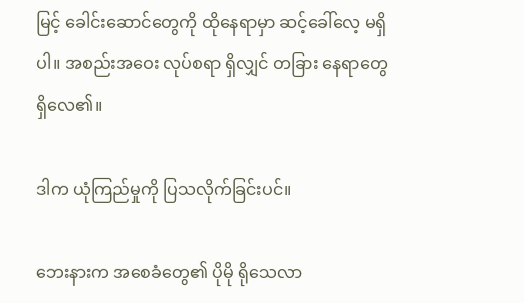မြင့် ခေါင်းဆောင်တွေကို ထိုနေရာမှာ ဆင့်ခေါ်လေ့ မရှိပါ။ အစည်းအဝေး လုပ်စရာ ရှိလျှင် တခြား နေရာတွေ ရှိလေ၏။

ဒါက ယုံကြည်မှုကို ပြသလိုက်ခြင်းပင်။

ဘေးနားက အစေခံတွေ၏ ပိုမို ရိုသေလာ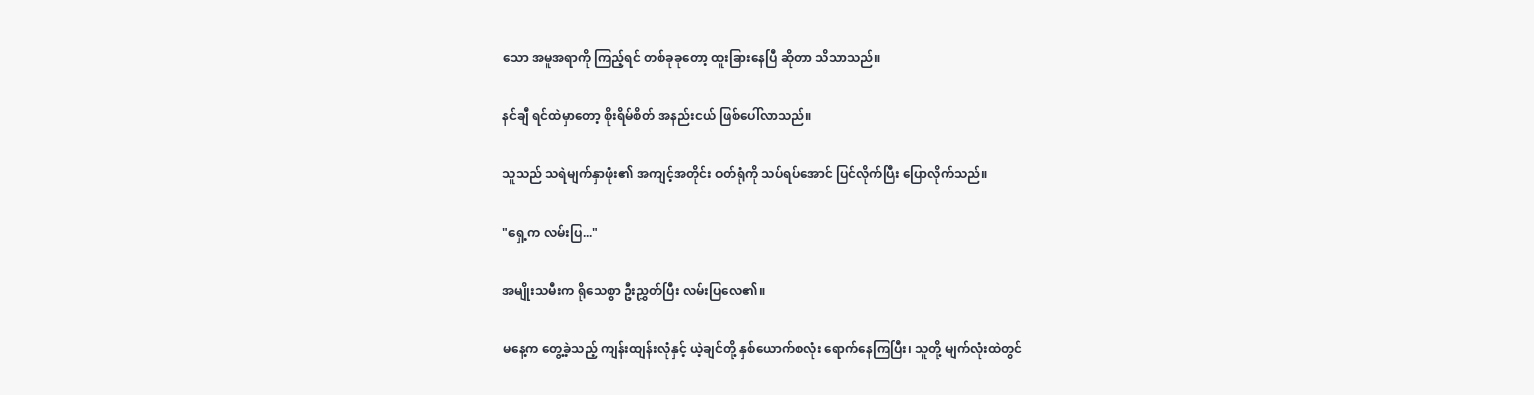သော အမူအရာကို ကြည့်ရင် တစ်ခုခုတော့ ထူးခြားနေပြီ ဆိုတာ သိသာသည်။

နင်ချီ ရင်ထဲမှာတော့ စိုးရိမ်စိတ် အနည်းငယ် ဖြစ်ပေါ်လာသည်။

သူသည် သရဲမျက်နှာဖုံး၏ အကျင့်အတိုင်း ဝတ်ရုံကို သပ်ရပ်အောင် ပြင်လိုက်ပြီး ပြောလိုက်သည်။

"ရှေ့က လမ်းပြ..."

အမျိုးသမီးက ရိုသေစွာ ဦးညွှတ်ပြီး လမ်းပြလေ၏။

မနေ့က တွေ့ခဲ့သည့် ကျန်းထျန်းလုံနှင့် ယဲ့ချင်တို့ နှစ်ယောက်စလုံး ရောက်နေကြပြီး၊ သူတို့ မျက်လုံးထဲတွင်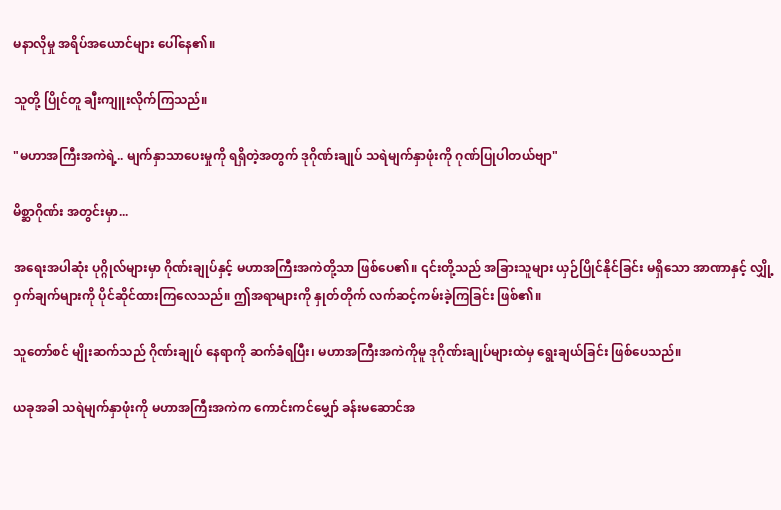မနာလိုမှု အရိပ်အယောင်များ ပေါ်နေ၏။

သူတို့ ပြိုင်တူ ချီးကျူးလိုက်ကြသည်။

"မဟာအကြီးအကဲရဲ့.. မျက်နှာသာပေးမှုကို ရရှိတဲ့အတွက် ဒုဂိုဏ်းချုပ် သရဲမျက်နှာဖုံးကို ဂုဏ်ပြုပါတယ်ဗျာ"

မိစ္ဆာဂိုဏ်း အတွင်းမှာ...

အရေးအပါဆုံး ပုဂ္ဂိုလ်များမှာ ဂိုဏ်းချုပ်နှင့် မဟာအကြီးအကဲတို့သာ ဖြစ်ပေ၏။ ၎င်းတို့သည် အခြားသူများ ယှဉ်ပြိုင်နိုင်ခြင်း မရှိသော အာဏာနှင့် လျှို့ဝှက်ချက်များကို ပိုင်ဆိုင်ထားကြလေသည်။ ဤအရာများကို နှုတ်တိုက် လက်ဆင့်ကမ်းခဲ့ကြခြင်း ဖြစ်၏။

သူတော်စင် မျိုးဆက်သည် ဂိုဏ်းချုပ် နေရာကို ဆက်ခံရပြီး၊ မဟာအကြီးအကဲကိုမူ ဒုဂိုဏ်းချုပ်များထဲမှ ရွေးချယ်ခြင်း ဖြစ်ပေသည်။

ယခုအခါ သရဲမျက်နှာဖုံးကို မဟာအကြီးအကဲက ကောင်းကင်မျှော် ခန်းမဆောင်အ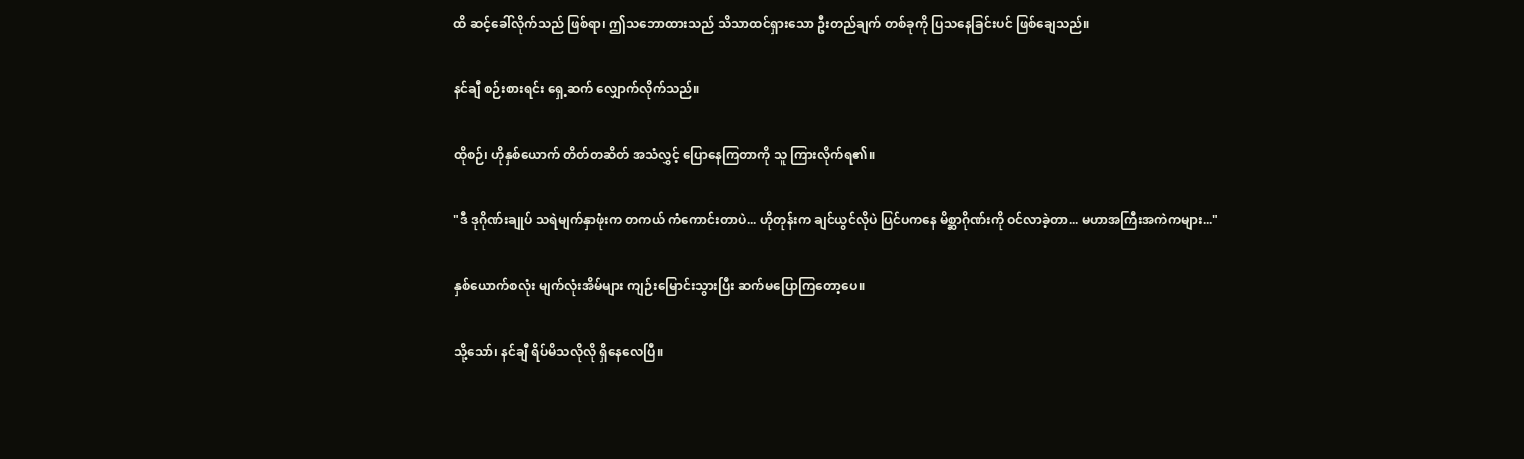ထိ ဆင့်ခေါ်လိုက်သည် ဖြစ်ရာ၊ ဤသဘောထားသည် သိသာထင်ရှားသော ဦးတည်ချက် တစ်ခုကို ပြသနေခြင်းပင် ဖြစ်ချေသည်။

နင်ချီ စဉ်းစားရင်း ရှေ့ဆက် လျှောက်လိုက်သည်။

ထိုစဉ်၊ ဟိုနှစ်ယောက် တိတ်တဆိတ် အသံလွှင့် ပြောနေကြတာကို သူ ကြားလိုက်ရ၏။

"ဒီ ဒုဂိုဏ်းချုပ် သရဲမျက်နှာဖုံးက တကယ် ကံကောင်းတာပဲ... ဟိုတုန်းက ချင်ယွင်လိုပဲ ပြင်ပကနေ မိစ္ဆာဂိုဏ်းကို ဝင်လာခဲ့တာ... မဟာအကြီးအကဲကများ..."

နှစ်ယောက်စလုံး မျက်လုံးအိမ်များ ကျဉ်းမြောင်းသွားပြီး ဆက်မပြောကြတော့ပေ။

သို့သော်၊ နင်ချီ ရိပ်မိသလိုလို ရှိနေလေပြီ။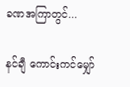ခဏအကြာတွင်...

နင်ချီ ကောင်းကင်မျှော်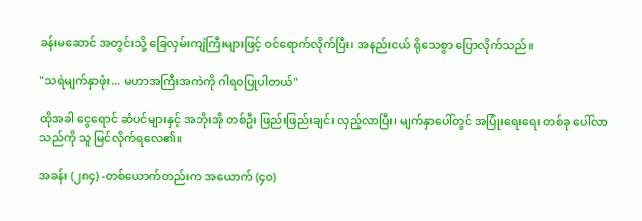ခန်းမဆောင် အတွင်းသို့ ခြေလှမ်းကျဲကြီးများဖြင့် ဝင်ရောက်လိုက်ပြီး၊ အနည်းငယ် ရိုသေစွာ ပြောလိုက်သည်။

"သရဲမျက်နှာဖုံး... မဟာအကြီးအကဲကို ဂါရဝပြုပါတယ်"

ထိုအခါ ငွေရောင် ဆံပင်များနှင့် အဘိုးအို တစ်ဦး ဖြည်းဖြည်းချင်း လှည့်လာပြီး၊ မျက်နှာပေါ်တွင် အပြုံးရေးရေး တစ်ခု ပေါ်လာသည်ကို သူ မြင်လိုက်ရလေ၏။

အခန်း (၂၈၄) -တစ်ယောက်တည်းက အယောက် (၄၀)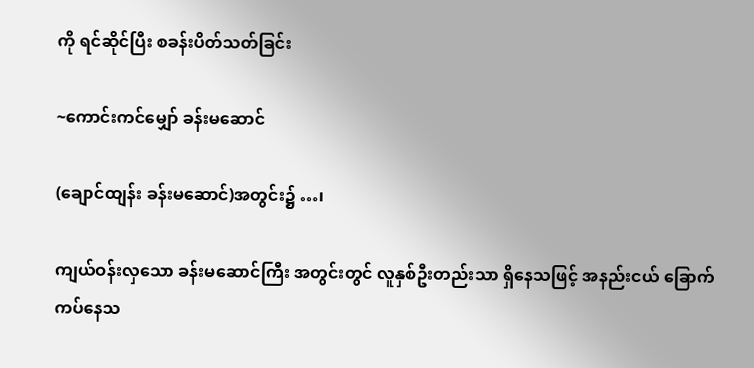ကို ရင်ဆိုင်ပြီး စခန်းပိတ်သတ်ခြင်း

~ကောင်းကင်မျှော် ခန်းမဆောင်

(ချောင်ထျန်း ခန်းမဆောင်)အတွင်း၌ …၊

ကျယ်ဝန်းလှသော ခန်းမဆောင်ကြီး အတွင်းတွင် လူနှစ်ဦးတည်းသာ ရှိနေသဖြင့် အနည်းငယ် ခြောက်ကပ်နေသ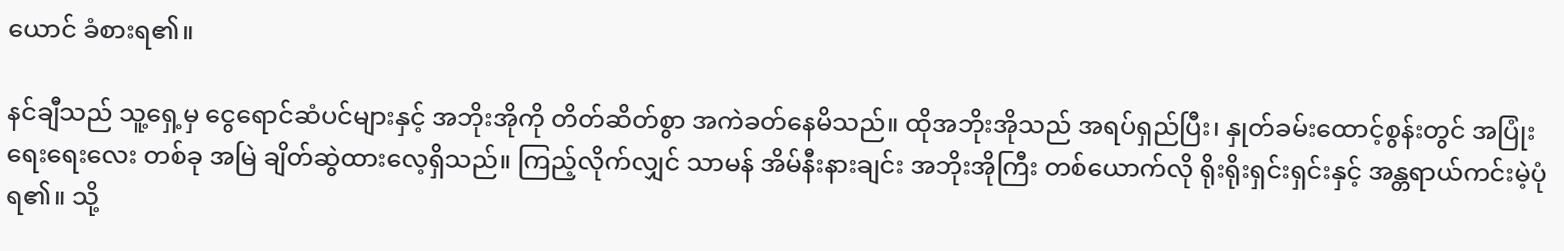ယောင် ခံစားရ၏။

နင်ချီသည် သူ့ရှေ့မှ ငွေရောင်ဆံပင်များနှင့် အဘိုးအိုကို တိတ်ဆိတ်စွာ အကဲခတ်နေမိသည်။ ထိုအဘိုးအိုသည် အရပ်ရှည်ပြီး၊ နှုတ်ခမ်းထောင့်စွန်းတွင် အပြုံးရေးရေးလေး တစ်ခု အမြဲ ချိတ်ဆွဲထားလေ့ရှိသည်။ ကြည့်လိုက်လျှင် သာမန် အိမ်နီးနားချင်း အဘိုးအိုကြီး တစ်ယောက်လို ရိုးရိုးရှင်းရှင်းနှင့် အန္တရာယ်ကင်းမဲ့ပုံ ရ၏။ သို့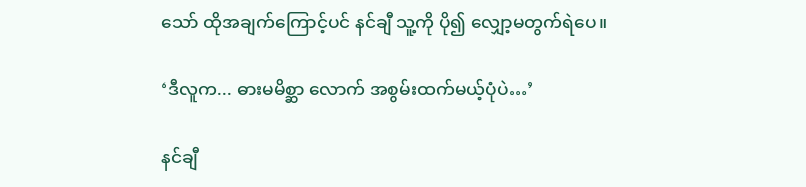သော် ထိုအချက်ကြောင့်ပင် နင်ချီ သူ့ကို ပို၍ လျှော့မတွက်ရဲပေ။

‘ဒီလူက... ဓားမမိစ္ဆာ လောက် အစွမ်းထက်မယ့်ပုံပဲ…’

နင်ချီ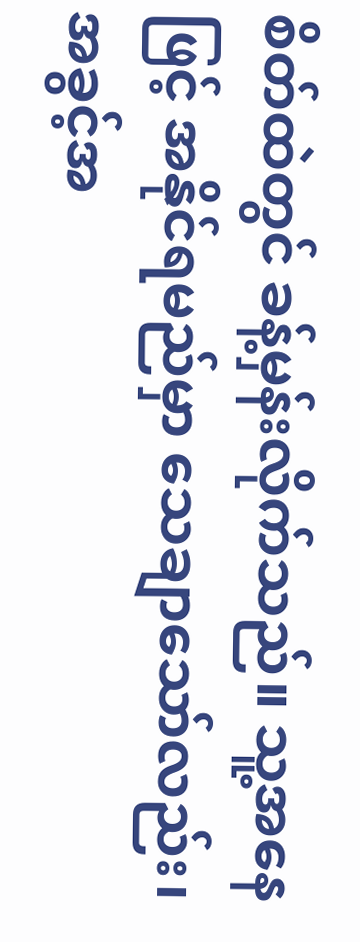စိတ်ထဲတွင် ခန့်မှန်းလိုက်သည်။ သူ့အနေဖြင့် အနိုင်ရမည်မှာ သေချာသော်လည်း၊ အခွင့်အ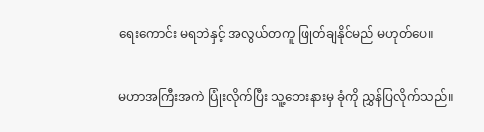ရေးကောင်း မရဘဲနှင့် အလွယ်တကူ ဖြုတ်ချနိုင်မည် မဟုတ်ပေ။

မဟာအကြီးအကဲ ပြုံးလိုက်ပြီး သူ့ဘေးနားမှ ခုံကို ညွှန်ပြလိုက်သည်။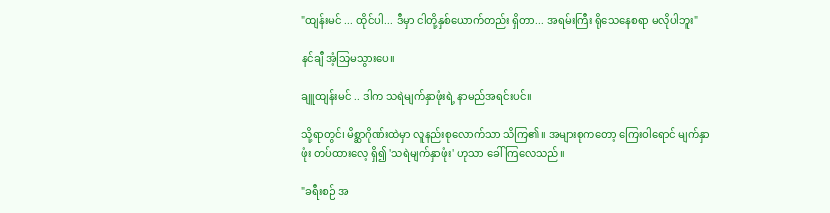"ထျန်းမင် ... ထိုင်ပါ... ဒီမှာ ငါတို့နှစ်ယောက်တည်း ရှိတာ... အရမ်းကြီး ရိုသေနေစရာ မလိုပါဘူး"

နင်ချီ အံ့သြမသွားပေ။

ချူထျန်းမင် .. ဒါက သရဲမျက်နှာဖုံးရဲ့ နာမည်အရင်းပင်။

သို့ရာတွင်၊ မိစ္ဆာဂိုဏ်းထဲမှာ လူနည်းစုလောက်သာ သိကြ၏။ အများစုကတော့ ကြေးဝါရောင် မျက်နှာဖုံး တပ်ထားလေ့ ရှိ၍ 'သရဲမျက်နှာဖုံး' ဟုသာ ခေါ်ကြလေသည်။

"ခရီးစဉ် အ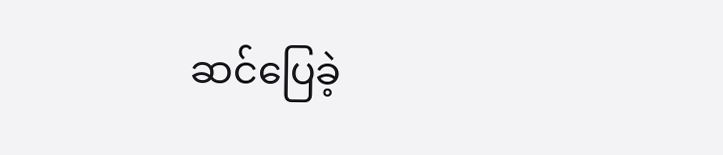ဆင်ပြေခဲ့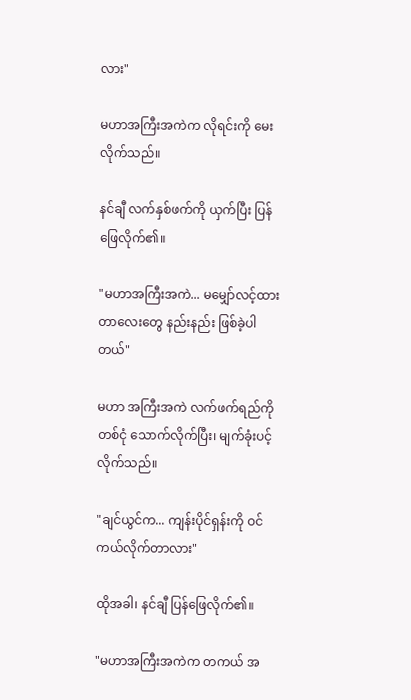လား"

မဟာအကြီးအကဲက လိုရင်းကို မေးလိုက်သည်။

နင်ချီ လက်နှစ်ဖက်ကို ယှက်ပြီး ပြန်ဖြေလိုက်၏။

"မဟာအကြီးအကဲ... မမျှော်လင့်ထားတာလေးတွေ နည်းနည်း ဖြစ်ခဲ့ပါတယ်"

မဟာ အကြီးအကဲ လက်ဖက်ရည်ကို တစ်ငုံ သောက်လိုက်ပြီး၊ မျက်ခုံးပင့်လိုက်သည်။

"ချင်ယွင်က... ကျန်းပိုင်ရှန်းကို ဝင်ကယ်လိုက်တာလား"

ထိုအခါ၊ နင်ချီ ပြန်ဖြေလိုက်၏။

"မဟာအကြီးအကဲက တကယ် အ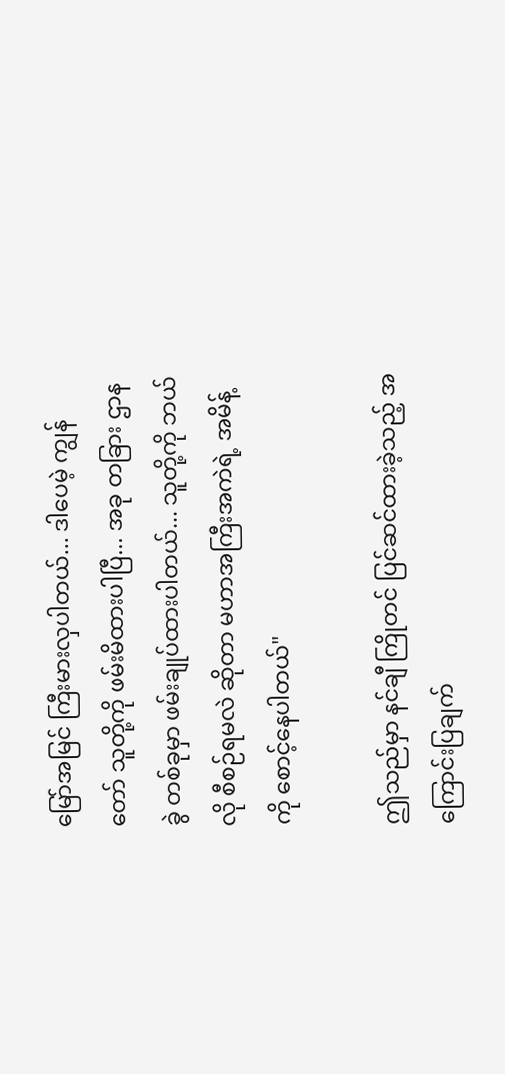မြော်အမြင် ကြီးမားလှပါတယ်... ဒါပေမဲ့ ကျွန်တော် သူတို့ကို ဖမ်းမိထားပါပြီ... အခု တခြား ဌာနခွဲ တစ်ခုမှာ ဖမ်းချုပ်ထားပါတယ်... သူတို့ကို ဘယ်လို စီစဉ်ရမလဲ ဆိုတာ မဟာအကြီးအကဲရဲ့ အမိန့်ကို စောင့်နေပါတယ်"

ဤသည်မှာ နင်ချီ ကြိုတင် ပြင်ဆင်ထားခဲ့သည့် အကြောင်းပြချက်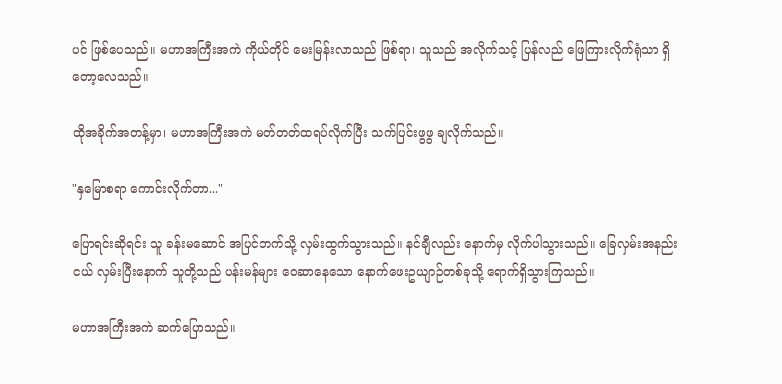ပင် ဖြစ်ပေသည်။ မဟာအကြီးအကဲ ကိုယ်တိုင် မေးမြန်းလာသည် ဖြစ်ရာ၊ သူသည် အလိုက်သင့် ပြန်လည် ဖြေကြားလိုက်ရုံသာ ရှိတော့လေသည်။

ထိုအခိုက်အတန့်မှာ၊ မဟာအကြီးအကဲ မတ်တတ်ထရပ်လိုက်ပြီး သက်ပြင်းဖွဖွ ချလိုက်သည်။

"နှမြောစရာ ကောင်းလိုက်တာ..."

ပြောရင်းဆိုရင်း သူ ခန်းမဆောင် အပြင်ဘက်သို့ လှမ်းထွက်သွားသည်။ နင်ချီလည်း နောက်မှ လိုက်ပါသွားသည်။ ခြေလှမ်းအနည်းငယ် လှမ်းပြီးနောက် သူတို့သည် ပန်းမန်များ ဝေဆာနေသော နောက်ဖေးဥယျာဉ်တစ်ခုသို့ ရောက်ရှိသွားကြသည်။

မဟာအကြီးအကဲ ဆက်ပြောသည်။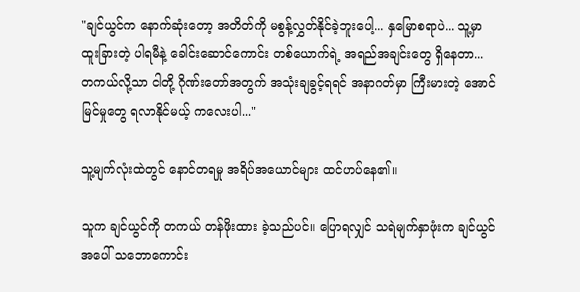"ချင်ယွင်က နောက်ဆုံးတော့ အတိတ်ကို မစွန့်လွှတ်နိုင်ခဲ့ဘူးပေါ့... နှမြောစရာပဲ... သူ့မှာ ထူးခြားတဲ့ ပါရမီနဲ့ ခေါင်းဆောင်ကောင်း တစ်ယောက်ရဲ့ အရည်အချင်းတွေ ရှိနေတာ... တကယ်လို့သာ ငါတို့ ဂိုဏ်းတော်အတွက် အသုံးချခွင့်ရရင် အနာဂတ်မှာ ကြီးမားတဲ့ အောင်မြင်မှုတွေ ရလာနိုင်မယ့် ကလေးပါ..."

သူ့မျက်လုံးထဲတွင် နောင်တရမှု အရိပ်အယောင်များ ထင်ဟပ်နေ၏။

သူက ချင်ယွင်ကို တကယ် တန်ဖိုးထား ခဲ့သည်ပင်။ ပြောရလျှင် သရဲမျက်နှာဖုံးက ချင်ယွင်အပေါ် သဘောကောင်း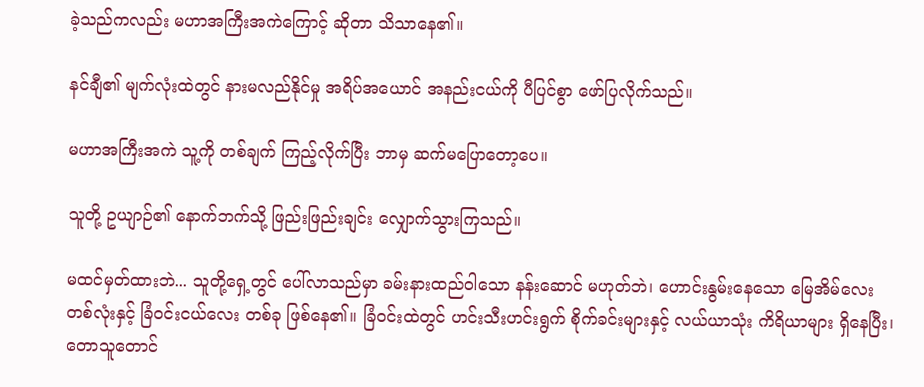ခဲ့သည်ကလည်း မဟာအကြီးအကဲကြောင့် ဆိုတာ သိသာနေ၏။

နင်ချီ၏ မျက်လုံးထဲတွင် နားမလည်နိုင်မှု အရိပ်အယောင် အနည်းငယ်ကို ပီပြင်စွာ ဖော်ပြလိုက်သည်။

မဟာအကြီးအကဲ သူ့ကို တစ်ချက် ကြည့်လိုက်ပြီး ဘာမှ ဆက်မပြောတော့ပေ။

သူတို့ ဥယျာဉ်၏ နောက်ဘက်သို့ ဖြည်းဖြည်းချင်း လျှောက်သွားကြသည်။

မထင်မှတ်ထားဘဲ... သူတို့ရှေ့တွင် ပေါ်လာသည်မှာ ခမ်းနားထည်ဝါသော နန်းဆောင် မဟုတ်ဘဲ၊ ဟောင်းနွမ်းနေသော မြေအိမ်လေး တစ်လုံးနှင့် ခြံဝင်းငယ်လေး တစ်ခု ဖြစ်နေ၏။ ခြံဝင်းထဲတွင် ဟင်းသီးဟင်းရွက် စိုက်ခင်းများနှင့် လယ်ယာသုံး ကိရိယာများ ရှိနေပြီး၊ တောသူတောင်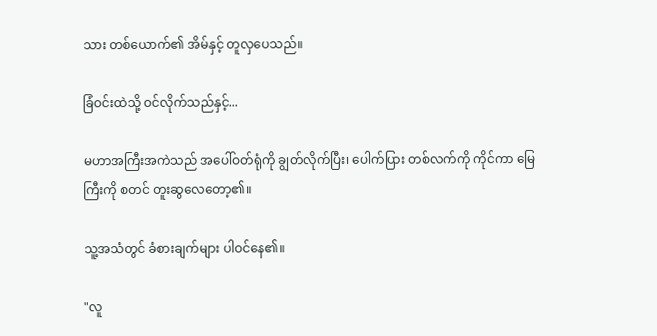သား တစ်ယောက်၏ အိမ်နှင့် တူလှပေသည်။

ခြံဝင်းထဲသို့ ဝင်လိုက်သည်နှင့်...

မဟာအကြီးအကဲသည် အပေါ်ဝတ်ရုံကို ချွတ်လိုက်ပြီး၊ ပေါက်ပြား တစ်လက်ကို ကိုင်ကာ မြေကြီးကို စတင် တူးဆွလေတော့၏။

သူ့အသံတွင် ခံစားချက်များ ပါဝင်နေ၏။

"လူ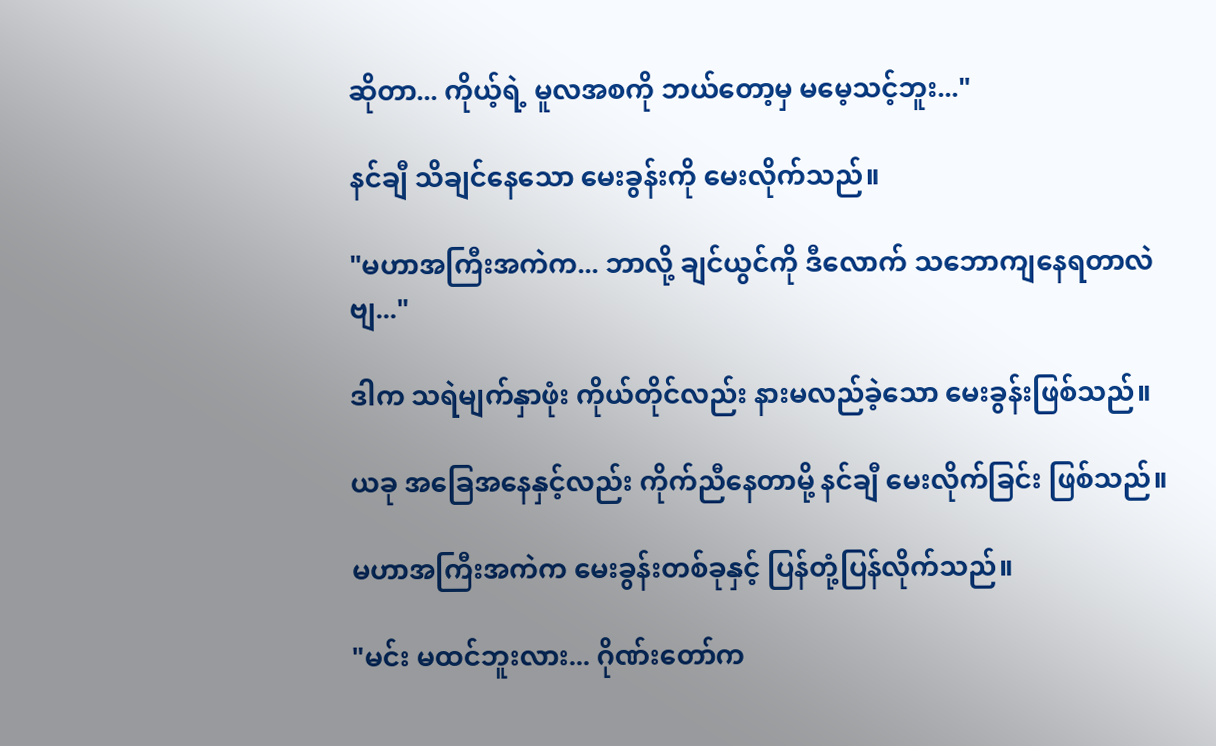ဆိုတာ... ကိုယ့်ရဲ့ မူလအစကို ဘယ်တော့မှ မမေ့သင့်ဘူး..."

နင်ချီ သိချင်နေသော မေးခွန်းကို မေးလိုက်သည်။

"မဟာအကြီးအကဲက... ဘာလို့ ချင်ယွင်ကို ဒီလောက် သဘောကျနေရတာလဲဗျ..."

ဒါက သရဲမျက်နှာဖုံး ကိုယ်တိုင်လည်း နားမလည်ခဲ့သော မေးခွန်းဖြစ်သည်။

ယခု အခြေအနေနှင့်လည်း ကိုက်ညီနေတာမို့ နင်ချီ မေးလိုက်ခြင်း ဖြစ်သည်။

မဟာအကြီးအကဲက မေးခွန်းတစ်ခုနှင့် ပြန်တုံ့ပြန်လိုက်သည်။

"မင်း မထင်ဘူးလား... ဂိုဏ်းတော်က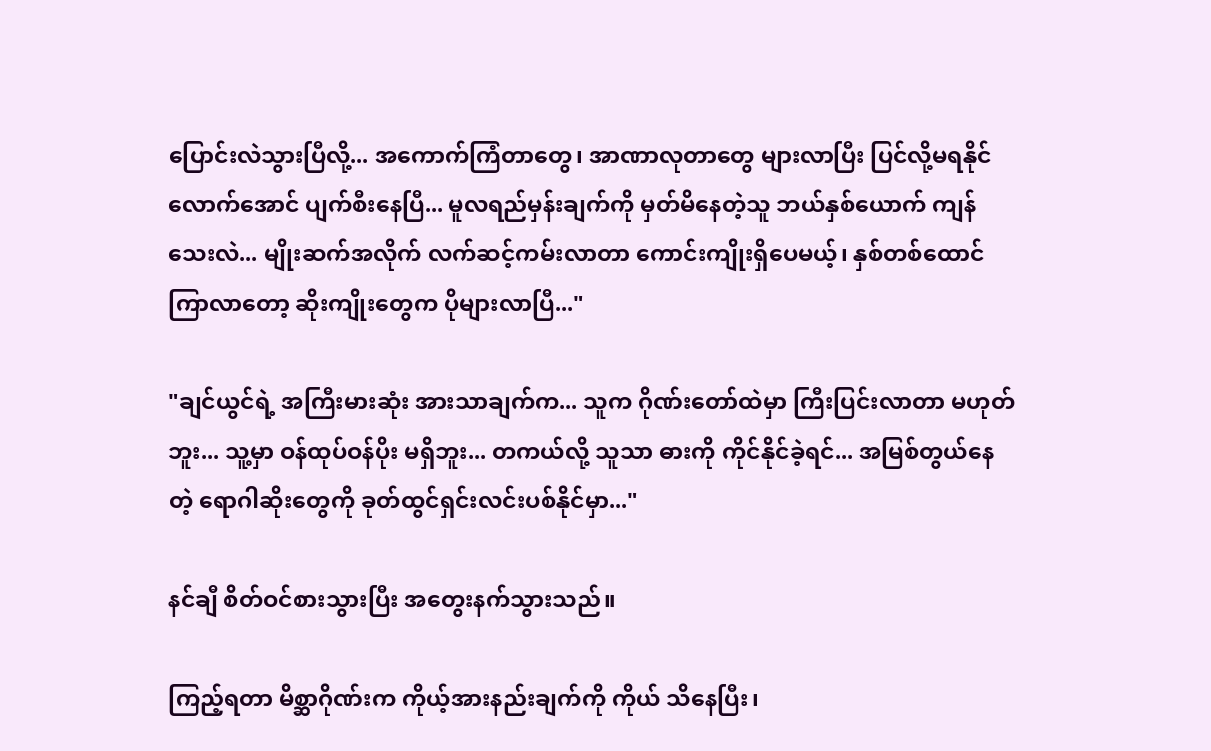ပြောင်းလဲသွားပြီလို့... အကောက်ကြံတာတွေ၊ အာဏာလုတာတွေ များလာပြီး ပြင်လို့မရနိုင်လောက်အောင် ပျက်စီးနေပြီ... မူလရည်မှန်းချက်ကို မှတ်မိနေတဲ့သူ ဘယ်နှစ်ယောက် ကျန်သေးလဲ... မျိုးဆက်အလိုက် လက်ဆင့်ကမ်းလာတာ ကောင်းကျိုးရှိပေမယ့်၊ နှစ်တစ်ထောင် ကြာလာတော့ ဆိုးကျိုးတွေက ပိုများလာပြီ..."

"ချင်ယွင်ရဲ့ အကြီးမားဆုံး အားသာချက်က... သူက ဂိုဏ်းတော်ထဲမှာ ကြီးပြင်းလာတာ မဟုတ်ဘူး... သူ့မှာ ဝန်ထုပ်ဝန်ပိုး မရှိဘူး... တကယ်လို့ သူသာ ဓားကို ကိုင်နိုင်ခဲ့ရင်... အမြစ်တွယ်နေတဲ့ ရောဂါဆိုးတွေကို ခုတ်ထွင်ရှင်းလင်းပစ်နိုင်မှာ..."

နင်ချီ စိတ်ဝင်စားသွားပြီး အတွေးနက်သွားသည်။

ကြည့်ရတာ မိစ္ဆာဂိုဏ်းက ကိုယ့်အားနည်းချက်ကို ကိုယ် သိနေပြီး၊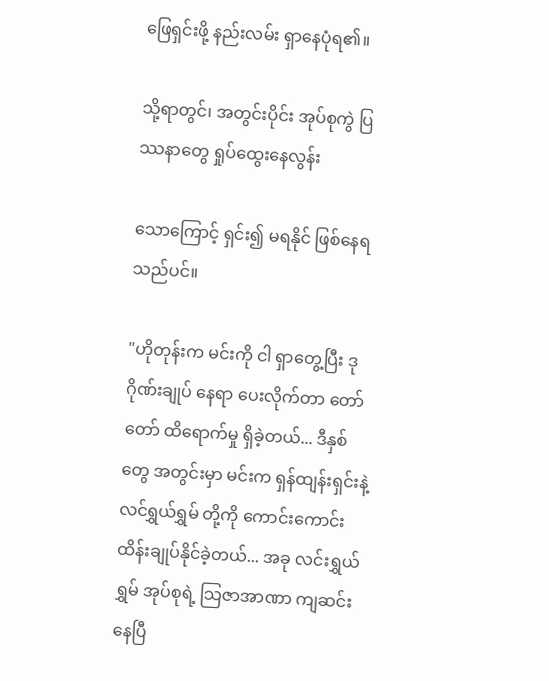ဖြေရှင်းဖို့ နည်းလမ်း ရှာနေပုံရ၏။

သို့ရာတွင်၊ အတွင်းပိုင်း အုပ်စုကွဲ ပြဿနာတွေ ရှုပ်ထွေးနေလွန်း

သောကြောင့် ရှင်း၍ မရနိုင် ဖြစ်နေရသည်ပင်။

"ဟိုတုန်းက မင်းကို ငါ ရှာတွေ့ပြီး ဒုဂိုဏ်းချုပ် နေရာ ပေးလိုက်တာ တော်တော် ထိရောက်မှု ရှိခဲ့တယ်... ဒီနှစ်တွေ အတွင်းမှာ မင်းက ရှန်ထျန်းရှင်းနဲ့ လင်ရွှယ်ရွှမ် တို့ကို ကောင်းကောင်း ထိန်းချုပ်နိုင်ခဲ့တယ်... အခု လင်းရွှယ်ရွှမ် အုပ်စုရဲ့ သြဇာအာဏာ ကျဆင်းနေပြီ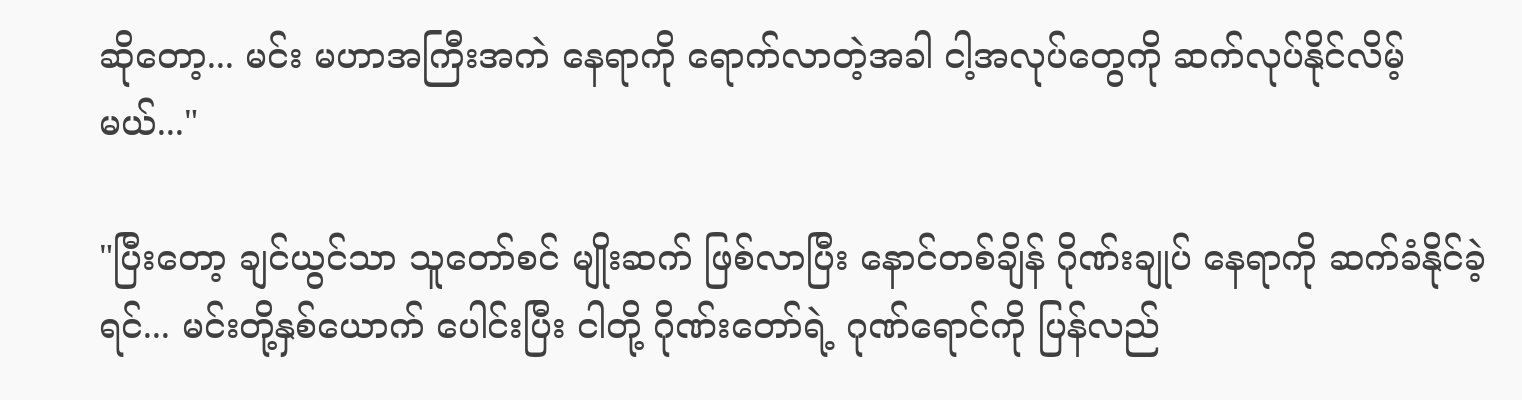ဆိုတော့... မင်း မဟာအကြီးအကဲ နေရာကို ရောက်လာတဲ့အခါ ငါ့အလုပ်တွေကို ဆက်လုပ်နိုင်လိမ့်မယ်..."

"ပြီးတော့ ချင်ယွင်သာ သူတော်စင် မျိုးဆက် ဖြစ်လာပြီး နောင်တစ်ချိန် ဂိုဏ်းချုပ် နေရာကို ဆက်ခံနိုင်ခဲ့ရင်... မင်းတို့နှစ်ယောက် ပေါင်းပြီး ငါတို့ ဂိုဏ်းတော်ရဲ့ ဂုဏ်ရောင်ကို ပြန်လည်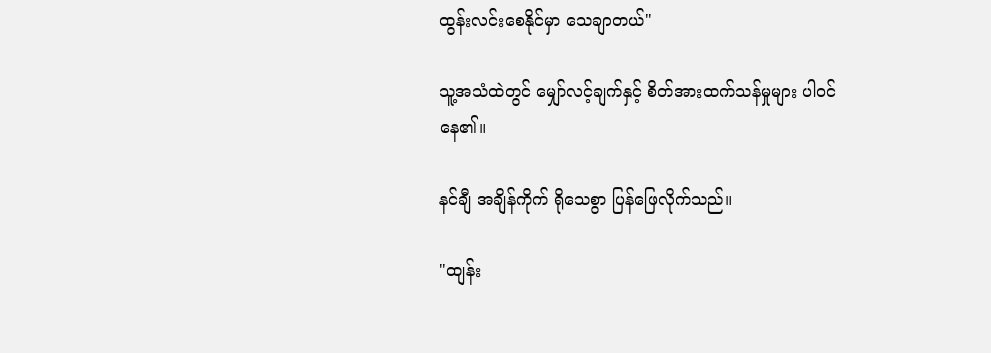ထွန်းလင်းစေနိုင်မှာ သေချာတယ်"

သူ့အသံထဲတွင် မျှော်လင့်ချက်နှင့် စိတ်အားထက်သန်မှုများ ပါဝင်နေ၏။

နင်ချီ အချိန်ကိုက် ရိုသေစွာ ပြန်ဖြေလိုက်သည်။

"ထျန်း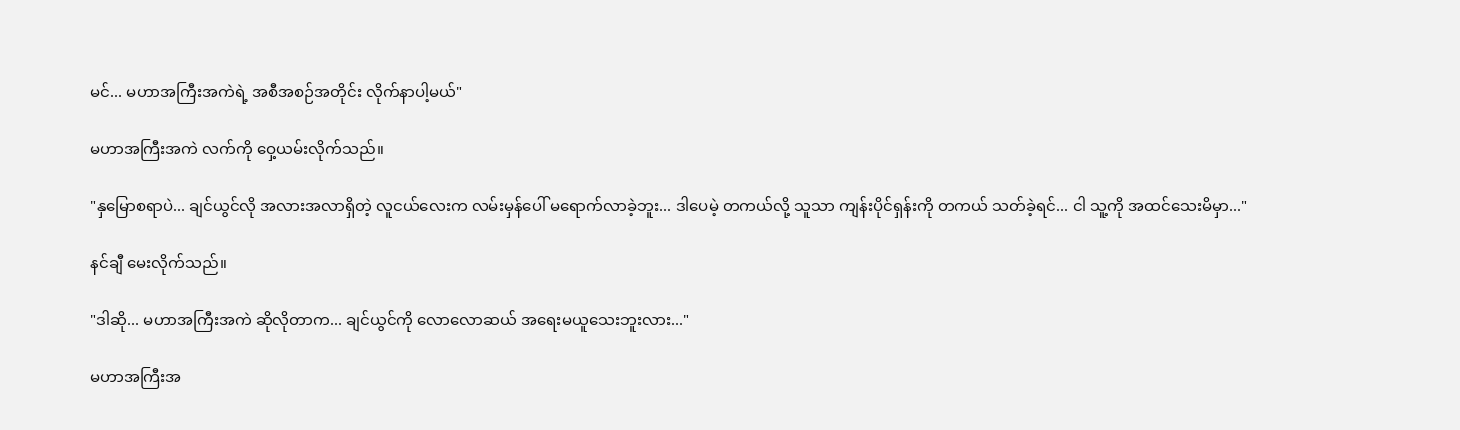မင်... မဟာအကြီးအကဲရဲ့ အစီအစဉ်အတိုင်း လိုက်နာပါ့မယ်"

မဟာအကြီးအကဲ လက်ကို ဝှေ့ယမ်းလိုက်သည်။

"နှမြောစရာပဲ... ချင်ယွင်လို အလားအလာရှိတဲ့ လူငယ်လေးက လမ်းမှန်ပေါ် မရောက်လာခဲ့ဘူး... ဒါပေမဲ့ တကယ်လို့ သူသာ ကျန်းပိုင်ရှန်းကို တကယ် သတ်ခဲ့ရင်... ငါ သူ့ကို အထင်သေးမိမှာ..."

နင်ချီ မေးလိုက်သည်။

"ဒါဆို... မဟာအကြီးအကဲ ဆိုလိုတာက... ချင်ယွင်ကို လောလောဆယ် အရေးမယူသေးဘူးလား..."

မဟာအကြီးအ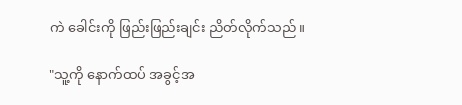ကဲ ခေါင်းကို ဖြည်းဖြည်းချင်း ညိတ်လိုက်သည်။

"သူ့ကို နောက်ထပ် အခွင့်အ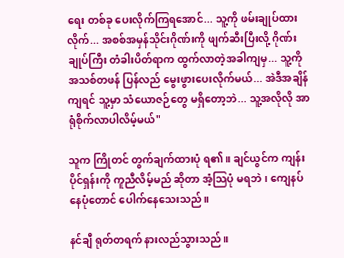ရေး တစ်ခု ပေးလိုက်ကြရအောင်... သူ့ကို ဖမ်းချုပ်ထားလိုက်... အစစ်အမှန်သိုင်းဂိုဏ်းကို ဖျက်ဆီးပြီးလို့ ဂိုဏ်းချုပ်ကြီး တံခါးပိတ်ရာက ထွက်လာတဲ့အခါကျမှ... သူ့ကို အသစ်တဖန် ပြန်လည် မွေးဖွားပေးလိုက်မယ်... အဲဒီအချိန်ကျရင် သူ့မှာ သံယောဇဉ်တွေ မရှိတော့ဘဲ... သူ့အလိုလို အာရုံစိုက်လာပါလိမ့်မယ်"

သူက ကြိုတင် တွက်ချက်ထားပုံ ရ၏။ ချင်ယွင်က ကျန်းပိုင်ရှန်းကို ကူညီလိမ့်မည် ဆိုတာ အံ့သြပုံ မရဘဲ၊ ကျေနပ်နေပုံတောင် ပေါက်နေသေးသည်။

နင်ချီ ရုတ်တရက် နားလည်သွားသည်။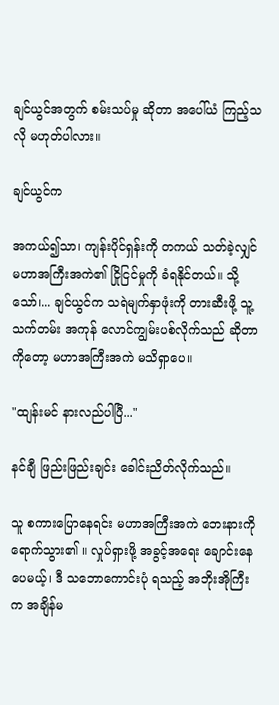ချင်ယွင်အတွက် စမ်းသပ်မှု ဆိုတာ အပေါ်ယံ ကြည့်သလို မဟုတ်ပါလား။

ချင်ယွင်က

အကယ်၍သာ၊ ကျန်းပိုင်ရှန်းကို တကယ် သတ်ခဲ့လျှင် မဟာအကြီးအကဲ၏ ငြိုငြင်မှုကို ခံရနိုင်တယ်။ သို့သော်၊... ချင်ယွင်က သရဲမျက်နှာဖုံးကို တားဆီးဖို့ သူ့သက်တမ်း အကုန် လောင်ကျွမ်းပစ်လိုက်သည် ဆိုတာကိုတော့ မဟာအကြီးအကဲ မသိရှာပေ။

"ထျန်းမင် နားလည်ပါပြီ..."

နင်ချီ ဖြည်းဖြည်းချင်း ခေါင်းညိတ်လိုက်သည်။

သူ စကားပြောနေရင်း မဟာအကြီးအကဲ ဘေးနားကို ရောက်သွား၏ ။ လှုပ်ရှားဖို့ အခွင့်အရေး ချောင်းနေပေမယ့်၊ ဒီ သဘောကောင်းပုံ ရသည့် အဘိုးအိုကြီးက အချိန်မ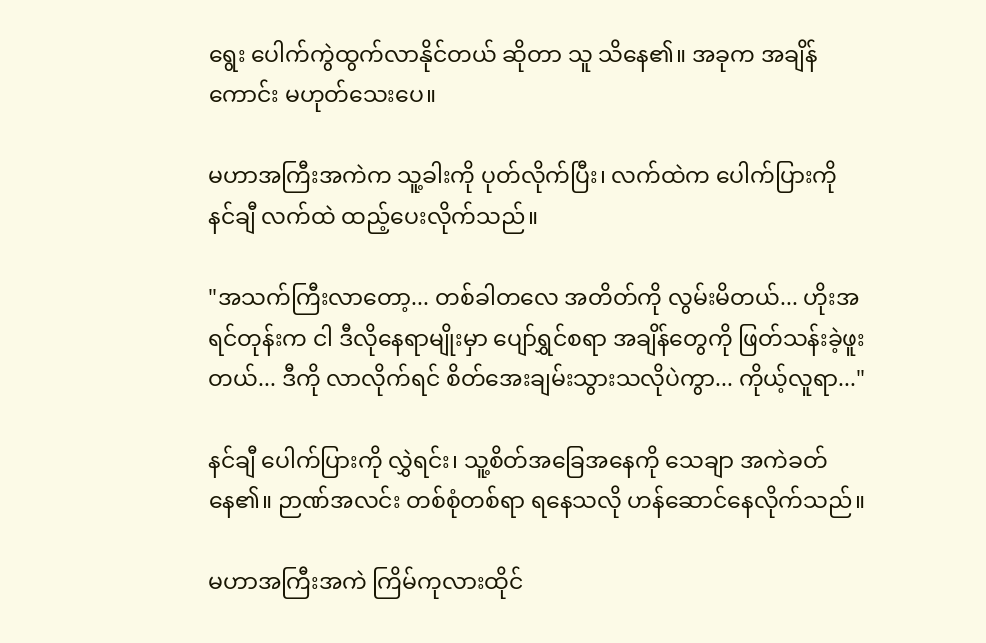ရွေး ပေါက်ကွဲထွက်လာနိုင်တယ် ဆိုတာ သူ သိနေ၏။ အခုက အချိန်ကောင်း မဟုတ်သေးပေ။

မဟာအကြီးအကဲက သူ့ခါးကို ပုတ်လိုက်ပြီး၊ လက်ထဲက ပေါက်ပြားကို နင်ချီ လက်ထဲ ထည့်ပေးလိုက်သည်။

"အသက်ကြီးလာတော့... တစ်ခါတလေ အတိတ်ကို လွမ်းမိတယ်... ဟိုးအရင်တုန်းက ငါ ဒီလိုနေရာမျိုးမှာ ပျော်ရွှင်စရာ အချိန်တွေကို ဖြတ်သန်းခဲ့ဖူးတယ်... ဒီကို လာလိုက်ရင် စိတ်အေးချမ်းသွားသလိုပဲကွာ... ကိုယ့်လူရာ..."

နင်ချီ ပေါက်ပြားကို လွှဲရင်း၊ သူ့စိတ်အခြေအနေကို သေချာ အကဲခတ်နေ၏။ ဉာဏ်အလင်း တစ်စုံတစ်ရာ ရနေသလို ဟန်ဆောင်နေလိုက်သည်။

မဟာအကြီးအကဲ ကြိမ်ကုလားထိုင်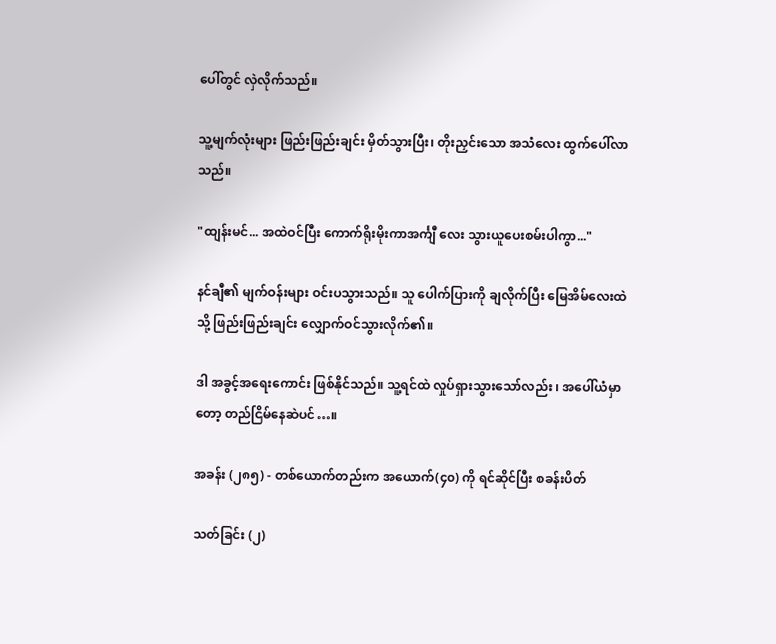ပေါ်တွင် လှဲလိုက်သည်။

သူ့မျက်လုံးများ ဖြည်းဖြည်းချင်း မှိတ်သွားပြီး၊ တိုးညှင်းသော အသံလေး ထွက်ပေါ်လာသည်။

"ထျန်းမင်... အထဲဝင်ပြီး ကောက်ရိုးမိုးကာအင်္ကျီ လေး သွားယူပေးစမ်းပါကွာ..."

နင်ချီ၏ မျက်ဝန်းများ ဝင်းပသွားသည်။ သူ ပေါက်ပြားကို ချလိုက်ပြီး မြေအိမ်လေးထဲသို့ ဖြည်းဖြည်းချင်း လျှောက်ဝင်သွားလိုက်၏။

ဒါ အခွင့်အရေးကောင်း ဖြစ်နိုင်သည်။ သူ့ရင်ထဲ လှုပ်ရှားသွားသော်လည်း ၊ အပေါ်ယံမှာတော့ တည်ငြိမ်နေဆဲပင်…။

အခန်း (၂၈၅) - တစ်ယောက်တည်းက အယောက်(၄၀) ကို ရင်ဆိုင်ပြီး စခန်းပိတ်

သတ်ခြင်း (၂)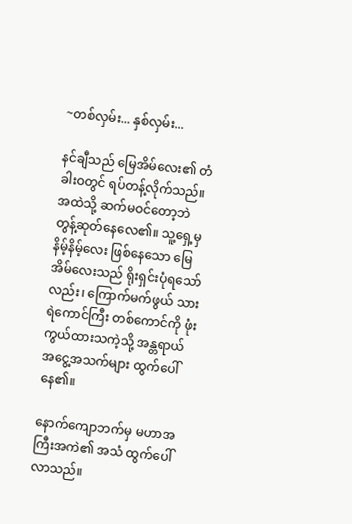~တစ်လှမ်း... နှစ်လှမ်း...

နင်ချီသည် မြေအိမ်လေး၏ တံခါးဝတွင် ရပ်တန့်လိုက်သည်။ အထဲသို့ ဆက်မဝင်တော့ဘဲ တွန့်ဆုတ်နေလေ၏။ သူ့ရှေ့မှ နိမ့်နိမ့်လေး ဖြစ်နေသော မြေအိမ်လေးသည် ရိုးရှင်းပုံရသော်လည်း၊ ကြောက်မက်ဖွယ် သားရဲကောင်ကြီး တစ်ကောင်ကို ဖုံးကွယ်ထားသကဲ့သို့ အန္တရာယ် အငွေ့အသက်များ ထွက်ပေါ်နေ၏။

နောက်ကျောဘက်မှ မဟာအကြီးအကဲ၏ အသံ ထွက်ပေါ်လာသည်။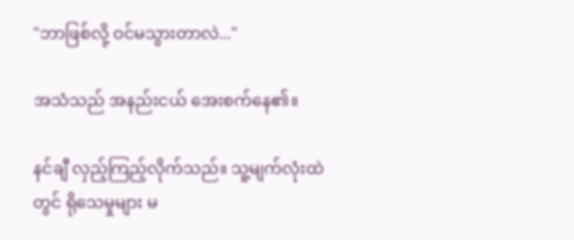"ဘာဖြစ်လို့ ဝင်မသွားတာလဲ..."

အသံသည် အနည်းငယ် အေးစက်နေ၏။

နင်ချီ လှည့်ကြည့်လိုက်သည်။ သူ့မျက်လုံးထဲတွင် ရိုသေမှုများ မ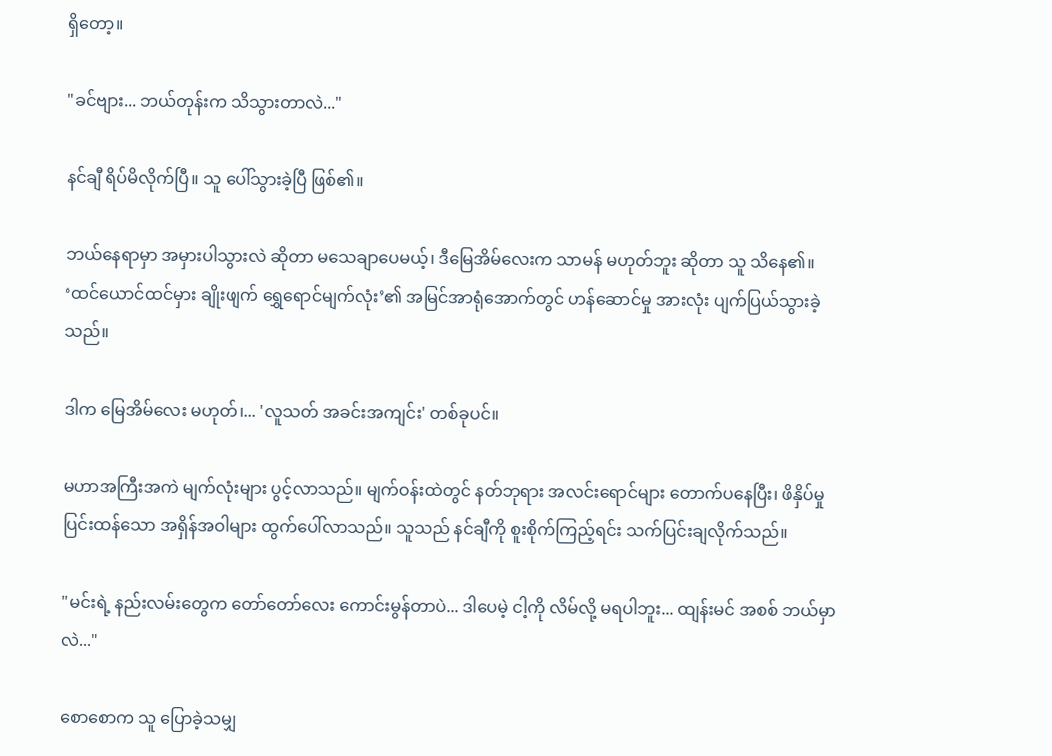ရှိတော့။

"ခင်ဗျား... ဘယ်တုန်းက သိသွားတာလဲ..."

နင်ချီ ရိပ်မိလိုက်ပြီ။ သူ ပေါ်သွားခဲ့ပြီ ဖြစ်၏။

ဘယ်နေရာမှာ အမှားပါသွားလဲ ဆိုတာ မသေချာပေမယ့်၊ ဒီမြေအိမ်လေးက သာမန် မဟုတ်ဘူး ဆိုတာ သူ သိနေ၏။ ‘ထင်ယောင်ထင်မှား ချိုးဖျက် ရွှေရောင်မျက်လုံး’၏ အမြင်အာရုံအောက်တွင် ဟန်ဆောင်မှု အားလုံး ပျက်ပြယ်သွားခဲ့သည်။

ဒါက မြေအိမ်လေး မဟုတ်၊... 'လူသတ် အခင်းအကျင်း' တစ်ခုပင်။

မဟာအကြီးအကဲ မျက်လုံးများ ပွင့်လာသည်။ မျက်ဝန်းထဲတွင် နတ်ဘုရား အလင်းရောင်များ တောက်ပနေပြီး၊ ဖိနှိပ်မှု ပြင်းထန်သော အရှိန်အဝါများ ထွက်ပေါ်လာသည်။ သူသည် နင်ချီကို စူးစိုက်ကြည့်ရင်း သက်ပြင်းချလိုက်သည်။

"မင်းရဲ့ နည်းလမ်းတွေက တော်တော်လေး ကောင်းမွန်တာပဲ... ဒါပေမဲ့ ငါ့ကို လိမ်လို့ မရပါဘူး... ထျန်းမင် အစစ် ဘယ်မှာလဲ..."

စောစောက သူ ပြောခဲ့သမျှ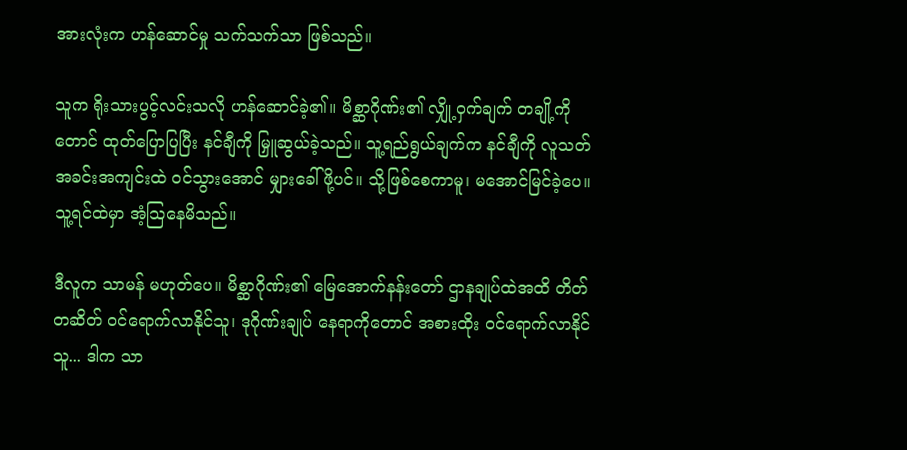အားလုံးက ဟန်ဆောင်မှု သက်သက်သာ ဖြစ်သည်။

သူက ရိုးသားပွင့်လင်းသလို ဟန်ဆောင်ခဲ့၏။ မိစ္ဆာဂိုဏ်း၏ လျှို့ဝှက်ချက် တချို့ကိုတောင် ထုတ်ပြောပြပြီး နင်ချီကို မြှူဆွယ်ခဲ့သည်။ သူ့ရည်ရွယ်ချက်က နင်ချီကို လူသတ် အခင်းအကျင်းထဲ ဝင်သွားအောင် မျှားခေါ်ဖို့ပင်။ သို့ဖြစ်စေကာမူ၊ မအောင်မြင်ခဲ့ပေ။ သူ့ရင်ထဲမှာ အံ့သြနေမိသည်။

ဒီလူက သာမန် မဟုတ်ပေ။ မိစ္ဆာဂိုဏ်း၏ မြေအောက်နန်းတော် ဌာနချုပ်ထဲအထိ တိတ်တဆိတ် ဝင်ရောက်လာနိုင်သူ၊ ဒုဂိုဏ်းချုပ် နေရာကိုတောင် အစားထိုး ဝင်ရောက်လာနိုင်သူ... ဒါက သာ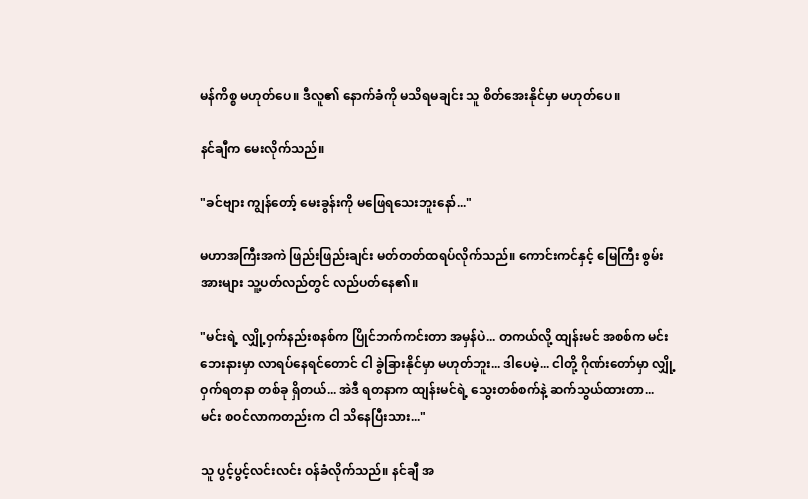မန်ကိစ္စ မဟုတ်ပေ။ ဒီလူ၏ နောက်ခံကို မသိရမချင်း သူ စိတ်အေးနိုင်မှာ မဟုတ်ပေ။

နင်ချီက မေးလိုက်သည်။

"ခင်ဗျား ကျွန်တော့် မေးခွန်းကို မဖြေရသေးဘူးနော်..."

မဟာအကြီးအကဲ ဖြည်းဖြည်းချင်း မတ်တတ်ထရပ်လိုက်သည်။ ကောင်းကင်နှင့် မြေကြီး စွမ်းအားများ သူ့ပတ်လည်တွင် လည်ပတ်နေ၏။

"မင်းရဲ့ လျှို့ဝှက်နည်းစနစ်က ပြိုင်ဘက်ကင်းတာ အမှန်ပဲ... တကယ်လို့ ထျန်းမင် အစစ်က မင်းဘေးနားမှာ လာရပ်နေရင်တောင် ငါ ခွဲခြားနိုင်မှာ မဟုတ်ဘူး... ဒါပေမဲ့... ငါတို့ ဂိုဏ်းတော်မှာ လျှို့ဝှက်ရတနာ တစ်ခု ရှိတယ်... အဲဒီ ရတနာက ထျန်းမင်ရဲ့ သွေးတစ်စက်နဲ့ ဆက်သွယ်ထားတာ... မင်း စဝင်လာကတည်းက ငါ သိနေပြီးသား..."

သူ ပွင့်ပွင့်လင်းလင်း ဝန်ခံလိုက်သည်။ နင်ချီ အ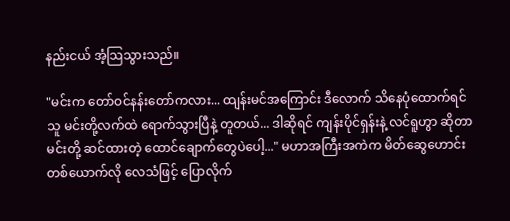နည်းငယ် အံ့သြသွားသည်။

"မင်းက တော်ဝင်နန်းတော်ကလား... ထျန်းမင်အကြောင်း ဒီလောက် သိနေပုံထောက်ရင် သူ မင်းတို့လက်ထဲ ရောက်သွားပြီနဲ့ တူတယ်... ဒါဆိုရင် ကျန်းပိုင်ရှန်းနဲ့ လင်ရူဟွာ ဆိုတာ မင်းတို့ ဆင်ထားတဲ့ ထောင်ချောက်တွေပဲပေါ့..." မဟာအကြီးအကဲက မိတ်ဆွေဟောင်း တစ်ယောက်လို လေသံဖြင့် ပြောလိုက်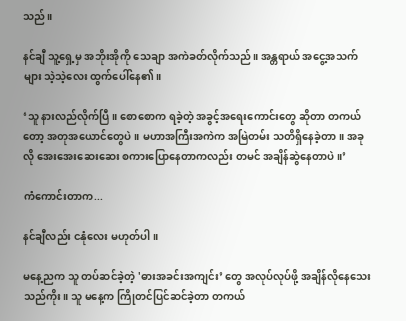သည်။

နင်ချီ သူ့ရှေ့မှ အဘိုးအိုကို သေချာ အကဲခတ်လိုက်သည်။ အန္တရာယ် အငွေ့အသက်များ သဲ့သဲ့လေး ထွက်ပေါ်နေ၏။

‘သူ နားလည်လိုက်ပြီ။ စောစောက ရခဲ့တဲ့ အခွင့်အရေးကောင်းတွေ ဆိုတာ တကယ်တော့ အတုအယောင်တွေပဲ။ မဟာအကြီးအကဲက အမြဲတမ်း သတိရှိနေခဲ့တာ။ အခုလို အေးအေးဆေးဆေး စကားပြောနေတာကလည်း တမင် အချိန်ဆွဲနေတာပဲ။’

ကံကောင်းတာက...

နင်ချီလည်း ငနုံလေး မဟုတ်ပါ။

မနေ့ညက သူ တပ်ဆင်ခဲ့တဲ့ 'ဓားအခင်းအကျင်း’ တွေ အလုပ်လုပ်ဖို့ အချိန်လိုနေသေးသည်ကိုး။ သူ မနေ့က ကြိုတင်ပြင်ဆင်ခဲ့တာ တကယ်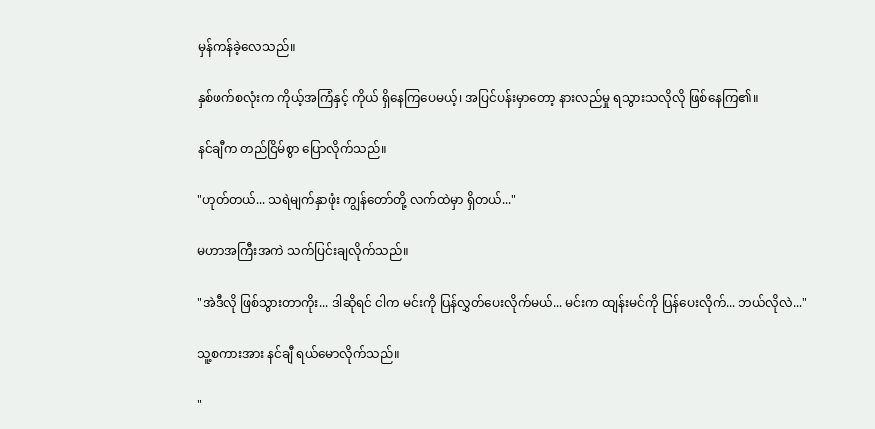မှန်ကန်ခဲ့လေသည်။

နှစ်ဖက်စလုံးက ကိုယ့်အကြံနှင့် ကိုယ် ရှိနေကြပေမယ့်၊ အပြင်ပန်းမှာတော့ နားလည်မှု ရသွားသလိုလို ဖြစ်နေကြ၏။

နင်ချီက တည်ငြိမ်စွာ ပြောလိုက်သည်။

"ဟုတ်တယ်... သရဲမျက်နှာဖုံး ကျွန်တော်တို့ လက်ထဲမှာ ရှိတယ်..."

မဟာအကြီးအကဲ သက်ပြင်းချလိုက်သည်။

"အဲဒီလို ဖြစ်သွားတာကိုး... ဒါဆိုရင် ငါက မင်းကို ပြန်လွှတ်ပေးလိုက်မယ်... မင်းက ထျန်းမင်ကို ပြန်ပေးလိုက်... ဘယ်လိုလဲ..."

သူ့စကားအား နင်ချီ ရယ်မောလိုက်သည်။

"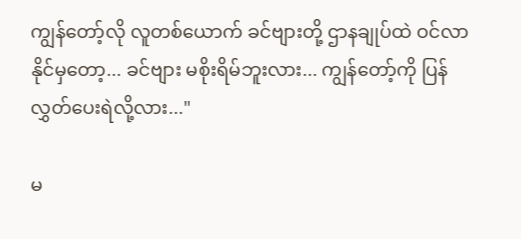ကျွန်တော့်လို လူတစ်ယောက် ခင်ဗျားတို့ ဌာနချုပ်ထဲ ဝင်လာနိုင်မှတော့... ခင်ဗျား မစိုးရိမ်ဘူးလား... ကျွန်တော့်ကို ပြန်လွှတ်ပေးရဲလို့လား..."

မ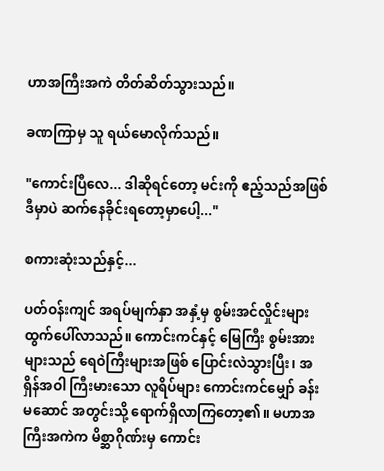ဟာအကြီးအကဲ တိတ်ဆိတ်သွားသည်။

ခဏကြာမှ သူ ရယ်မောလိုက်သည်။

"ကောင်းပြီလေ... ဒါဆိုရင်တော့ မင်းကို ဧည့်သည်အဖြစ် ဒီမှာပဲ ဆက်နေခိုင်းရတော့မှာပေါ့..."

စကားဆုံးသည်နှင့်...

ပတ်ဝန်းကျင် အရပ်မျက်နှာ အနှံ့မှ စွမ်းအင်လှိုင်းများ ထွက်ပေါ်လာသည်။ ကောင်းကင်နှင့် မြေကြီး စွမ်းအားများသည် ရေဝဲကြီးများအဖြစ် ပြောင်းလဲသွားပြီး၊ အရှိန်အဝါ ကြီးမားသော လူရိပ်များ ကောင်းကင်မျှော် ခန်းမဆောင် အတွင်းသို့ ရောက်ရှိလာကြတော့၏။ မဟာအကြီးအကဲက မိစ္ဆာဂိုဏ်းမှ ကောင်း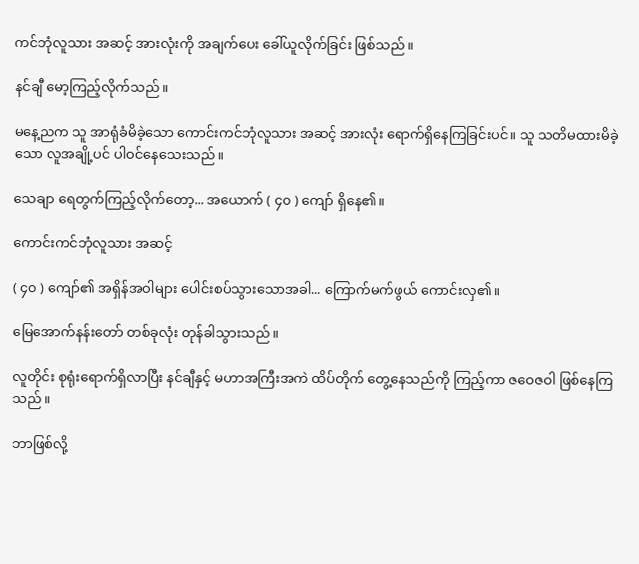ကင်ဘုံလူသား အဆင့် အားလုံးကို အချက်ပေး ခေါ်ယူလိုက်ခြင်း ဖြစ်သည်။

နင်ချီ မော့ကြည့်လိုက်သည်။

မနေ့ညက သူ အာရုံခံမိခဲ့သော ကောင်းကင်ဘုံလူသား အဆင့် အားလုံး ရောက်ရှိနေကြခြင်းပင်။ သူ သတိမထားမိခဲ့သော လူအချို့ပင် ပါဝင်နေသေးသည်။

သေချာ ရေတွက်ကြည့်လိုက်တော့... အယောက် ( ၄၀ ) ကျော် ရှိနေ၏။

ကောင်းကင်ဘုံလူသား အဆင့်

( ၄၀ ) ကျော်၏ အရှိန်အဝါများ ပေါင်းစပ်သွားသောအခါ... ကြောက်မက်ဖွယ် ကောင်းလှ၏။

မြေအောက်နန်းတော် တစ်ခုလုံး တုန်ခါသွားသည်။

လူတိုင်း စုရုံးရောက်ရှိလာပြီး နင်ချီနှင့် မဟာအကြီးအကဲ ထိပ်တိုက် တွေ့နေသည်ကို ကြည့်ကာ ဇဝေဇဝါ ဖြစ်နေကြသည်။

ဘာဖြစ်လို့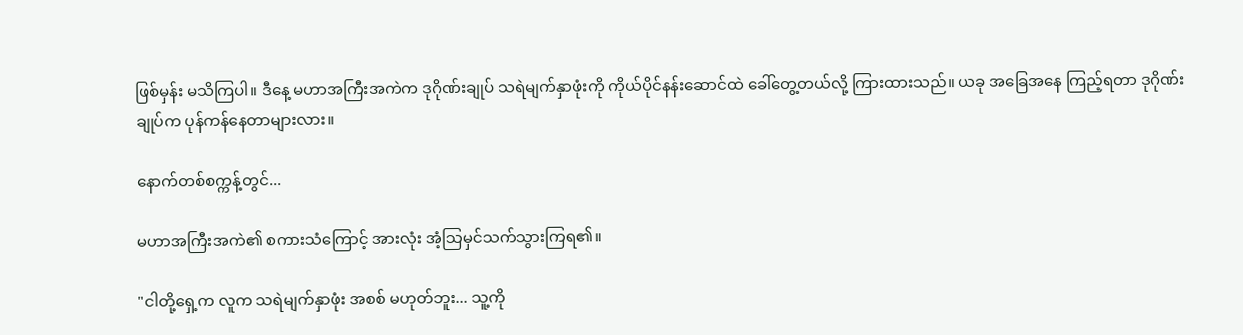ဖြစ်မှန်း မသိကြပါ။ ဒီနေ့ မဟာအကြီးအကဲက ဒုဂိုဏ်းချုပ် သရဲမျက်နှာဖုံးကို ကိုယ်ပိုင်နန်းဆောင်ထဲ ခေါ်တွေ့တယ်လို့ ကြားထားသည်။ ယခု အခြေအနေ ကြည့်ရတာ ဒုဂိုဏ်းချုပ်က ပုန်ကန်နေတာများလား။

နောက်တစ်စက္ကန့်တွင်...

မဟာအကြီးအကဲ၏ စကားသံကြောင့် အားလုံး အံ့သြမှင်သက်သွားကြရ၏။

"ငါတို့ရှေ့က လူက သရဲမျက်နှာဖုံး အစစ် မဟုတ်ဘူး... သူ့ကို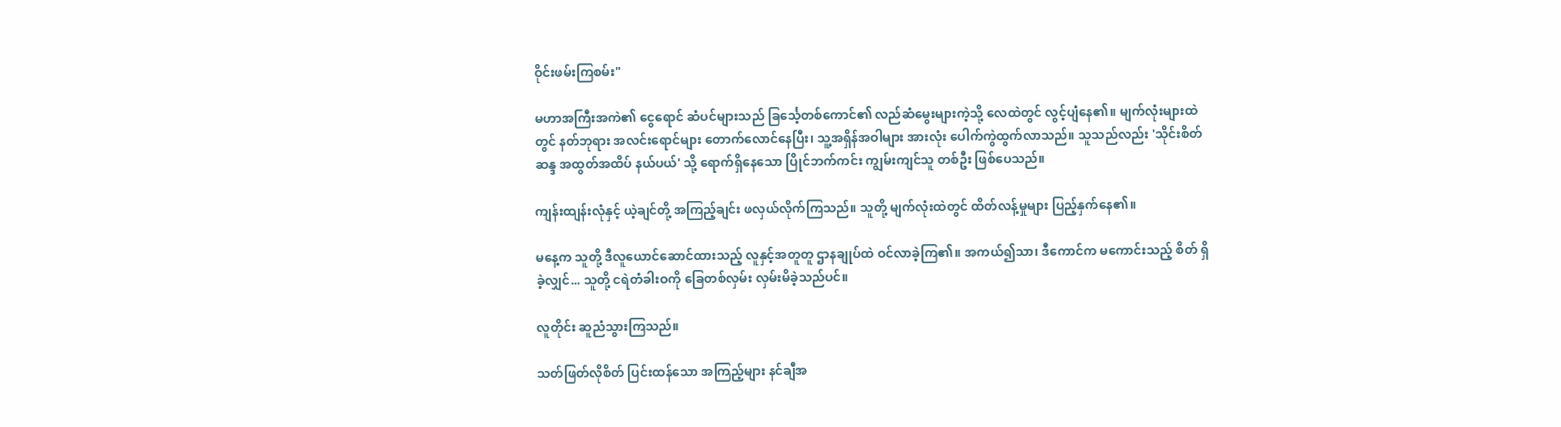ဝိုင်းဖမ်းကြစမ်း"

မဟာအကြီးအကဲ၏ ငွေရောင် ဆံပင်များသည် ခြင်္သေ့တစ်ကောင်၏ လည်ဆံမွေးများကဲ့သို့ လေထဲတွင် လွင့်ပျံနေ၏။ မျက်လုံးများထဲတွင် နတ်ဘုရား အလင်းရောင်များ တောက်လောင်နေပြီး၊ သူ့အရှိန်အဝါများ အားလုံး ပေါက်ကွဲထွက်လာသည်။ သူသည်လည်း 'သိုင်းစိတ်ဆန္ဒ အထွတ်အထိပ် နယ်ပယ်' သို့ ရောက်ရှိနေသော ပြိုင်ဘက်ကင်း ကျွမ်းကျင်သူ တစ်ဦး ဖြစ်ပေသည်။

ကျန်းထျန်းလုံနှင့် ယဲ့ချင်တို့ အကြည့်ချင်း ဖလှယ်လိုက်ကြသည်။ သူတို့ မျက်လုံးထဲတွင် ထိတ်လန့်မှုများ ပြည့်နှက်နေ၏။

မနေ့က သူတို့ ဒီလူယောင်ဆောင်ထားသည့် လူနှင့်အတူတူ ဌာနချုပ်ထဲ ဝင်လာခဲ့ကြ၏။ အကယ်၍သာ၊ ဒီကောင်က မကောင်းသည့် စိတ် ရှိခဲ့လျှင်... သူတို့ ငရဲတံခါးဝကို ခြေတစ်လှမ်း လှမ်းမိခဲ့သည်ပင်။

လူတိုင်း ဆူညံသွားကြသည်။

သတ်ဖြတ်လိုစိတ် ပြင်းထန်သော အကြည့်များ နင်ချီအ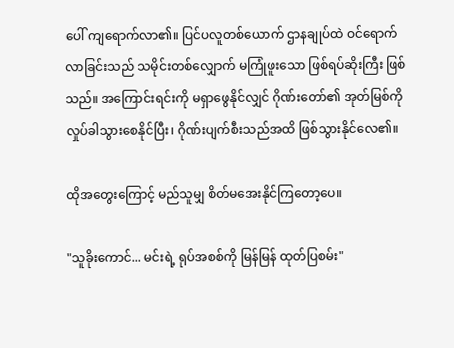ပေါ် ကျရောက်လာ၏။ ပြင်ပလူတစ်ယောက် ဌာနချုပ်ထဲ ဝင်ရောက်လာခြင်းသည် သမိုင်းတစ်လျှောက် မကြုံဖူးသော ဖြစ်ရပ်ဆိုးကြီး ဖြစ်သည်။ အကြောင်းရင်းကို မရှာဖွေနိုင်လျှင် ဂိုဏ်းတော်၏ အုတ်မြစ်ကို လှုပ်ခါသွားစေနိုင်ပြီး၊ ဂိုဏ်းပျက်စီးသည်အထိ ဖြစ်သွားနိုင်လေ၏။

ထိုအတွေးကြောင့် မည်သူမျှ စိတ်မအေးနိုင်ကြတော့ပေ။

"သူခိုးကောင်... မင်းရဲ့ ရုပ်အစစ်ကို မြန်မြန် ထုတ်ပြစမ်း"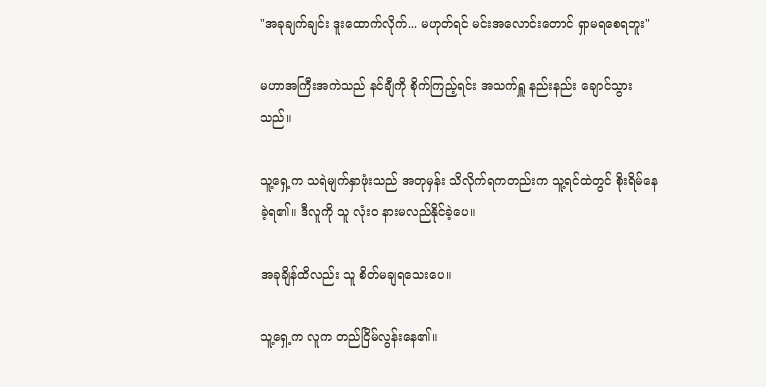"အခုချက်ချင်း ဒူးထောက်လိုက်... မဟုတ်ရင် မင်းအလောင်းတောင် ရှာမရစေရဘူး"

မဟာအကြီးအကဲသည် နင်ချီကို စိုက်ကြည့်ရင်း အသက်ရှူ နည်းနည်း ချောင်သွားသည်။

သူ့ရှေ့က သရဲမျက်နှာဖုံးသည် အတုမှန်း သိလိုက်ရကတည်းက သူ့ရင်ထဲတွင် စိုးရိမ်နေခဲ့ရ၏။ ဒီလူကို သူ လုံးဝ နားမလည်နိုင်ခဲ့ပေ။

အခုချိန်ထိလည်း သူ စိတ်မချရသေးပေ။

သူ့ရှေ့က လူက တည်ငြိမ်လွန်းနေ၏။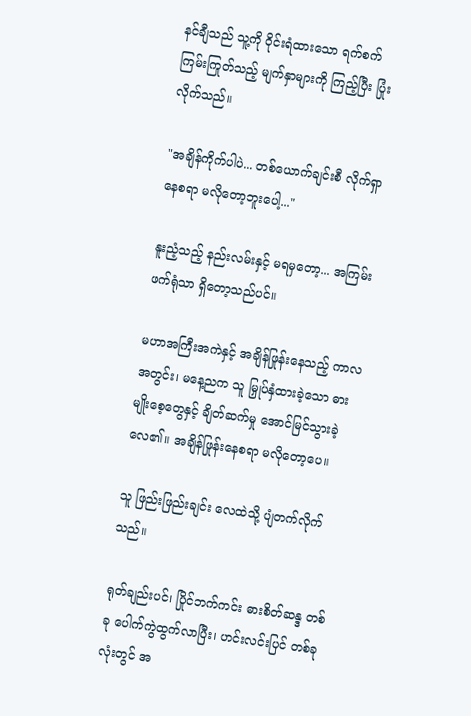နင်ချီသည် သူ့ကို ဝိုင်းရံထားသော ရက်စက်ကြမ်းကြုတ်သည့် မျက်နှာများကို ကြည့်ပြီး ပြုံးလိုက်သည်။

"အချိန်ကိုက်ပါပဲ... တစ်ယောက်ချင်းစီ လိုက်ရှာနေစရာ မလိုတော့ဘူးပေါ့..."

နူးညံ့သည့် နည်းလမ်းနှင့် မရမှတော့... အကြမ်းဖက်ရုံသာ ရှိတော့သည်ပင်။

မဟာအကြီးအကဲနှင့် အချိန်ဖြုန်းနေသည့် ကာလအတွင်း၊ မနေ့ညက သူ မြှုပ်နှံထားခဲ့သော ဓားမျိုးစေ့တွေနှင့် ချိတ်ဆက်မှု အောင်မြင်သွားခဲ့လေ၏။ အချိန်ဖြုန်းနေစရာ မလိုတော့ပေ။

သူ ဖြည်းဖြည်းချင်း လေထဲသို့ ပျံတက်လိုက်သည်။

ရုတ်ချည်းပင်၊ ပြိုင်ဘက်ကင်း ဓားစိတ်ဆန္ဒ တစ်ခု ပေါက်ကွဲထွက်လာပြီး၊ ဟင်းလင်းပြင် တစ်ခုလုံးတွင် အ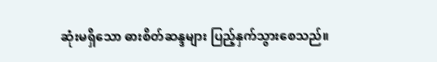ဆုံးမရှိသော ဓားစိတ်ဆန္ဒများ ပြည့်နှက်သွားစေသည်။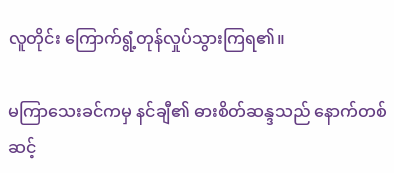လူတိုင်း ကြောက်ရွံ့တုန်လှုပ်သွားကြရ၏။

မကြာသေးခင်ကမှ နင်ချီ၏ ဓားစိတ်ဆန္ဒသည် နောက်တစ်ဆင့်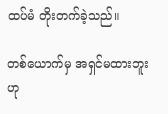ထပ်မံ တိုးတက်ခဲ့သည်။

တစ်ယောက်မှ အရှင်မထားဘူးဟု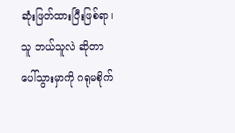ဆုံးဖြတ်ထားပြီးဖြစ်ရာ၊ သူ ဘယ်သူလဲ ဆိုတာ ပေါ်သွားမှာကို ဂရုမစိုက်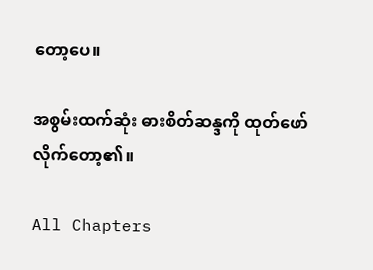တော့ပေ။

အစွမ်းထက်ဆုံး ဓားစိတ်ဆန္ဒကို ထုတ်ဖော်လိုက်တော့၏။

All Chapters